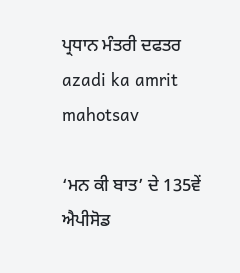ਪ੍ਰਧਾਨ ਮੰਤਰੀ ਦਫਤਰ
azadi ka amrit mahotsav

‘ਮਨ ਕੀ ਬਾਤ’ ਦੇ 135ਵੇਂ ਐਪੀਸੋਡ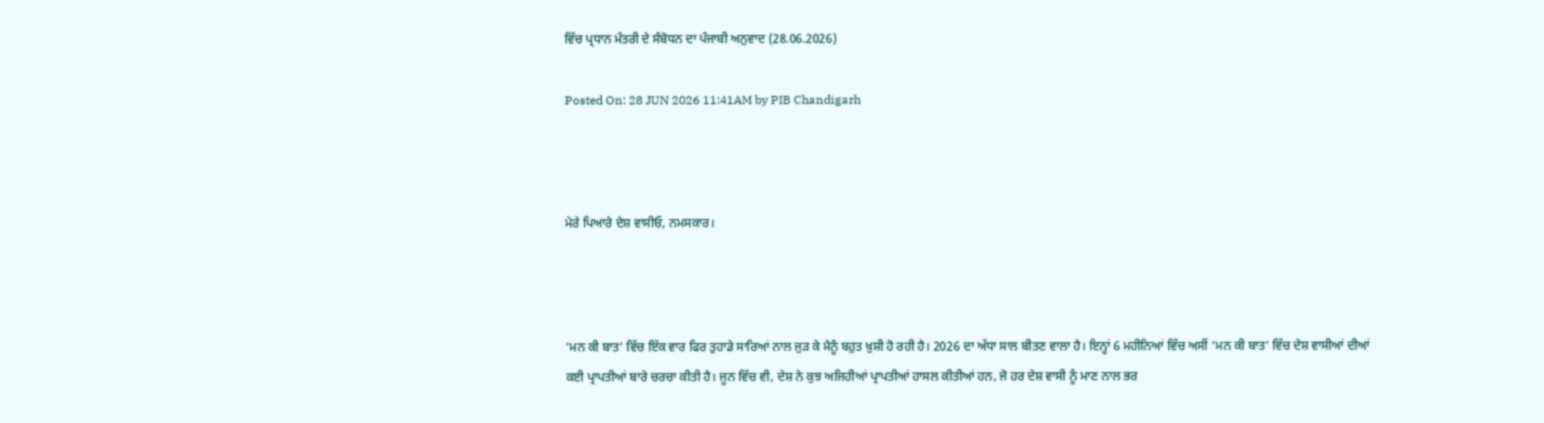ਵਿੱਚ ਪ੍ਰਧਾਨ ਮੰਤਰੀ ਦੇ ਸੰਬੋਧਨ ਦਾ ਪੰਜਾਬੀ ਅਨੁਵਾਦ (28.06.2026)

Posted On: 28 JUN 2026 11:41AM by PIB Chandigarh



ਮੇਰੇ ਪਿਆਰੇ ਦੇਸ਼ ਵਾਸੀਓ, ਨਮਸਕਾਰ।



‘ਮਨ ਕੀ ਬਾਤ’ ਵਿੱਚ ਇੱਕ ਵਾਰ ਫਿਰ ਤੁਹਾਡੇ ਸਾਰਿਆਂ ਨਾਲ ਜੁੜ ਕੇ ਮੈਨੂੰ ਬਹੁਤ ਖ਼ੁਸ਼ੀ ਹੋ ਰਹੀ ਹੈ। 2026 ਦਾ ਅੱਧਾ ਸਾਲ ਬੀਤਣ ਵਾਲਾ ਹੈ। ਇਨ੍ਹਾਂ 6 ਮਹੀਨਿਆਂ ਵਿੱਚ ਅਸੀਂ ‘ਮਨ ਕੀ ਬਾਤ’ ਵਿੱਚ ਦੇਸ਼ ਵਾਸੀਆਂ ਦੀਆਂ ਕਈ ਪ੍ਰਾਪਤੀਆਂ ਬਾਰੇ ਚਰਚਾ ਕੀਤੀ ਹੈ। ਜੂਨ ਵਿੱਚ ਵੀ, ਦੇਸ਼ ਨੇ ਕੁਝ ਅਜਿਹੀਆਂ ਪ੍ਰਾਪਤੀਆਂ ਹਾਸਲ ਕੀਤੀਆਂ ਹਨ, ਜੋ ਹਰ ਦੇਸ਼ ਵਾਸੀ ਨੂੰ ਮਾਣ ਨਾਲ ਭਰ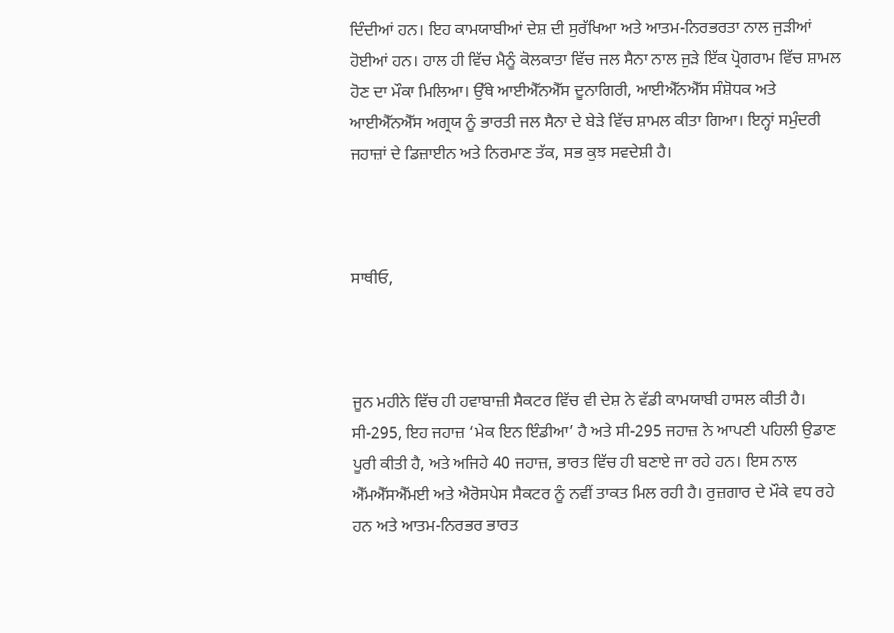ਦਿੰਦੀਆਂ ਹਨ। ਇਹ ਕਾਮਯਾਬੀਆਂ ਦੇਸ਼ ਦੀ ਸੁਰੱਖਿਆ ਅਤੇ ਆਤਮ-ਨਿਰਭਰਤਾ ਨਾਲ ਜੁੜੀਆਂ ਹੋਈਆਂ ਹਨ। ਹਾਲ ਹੀ ਵਿੱਚ ਮੈਨੂੰ ਕੋਲਕਾਤਾ ਵਿੱਚ ਜਲ ਸੈਨਾ ਨਾਲ ਜੁੜੇ ਇੱਕ ਪ੍ਰੋਗਰਾਮ ਵਿੱਚ ਸ਼ਾਮਲ ਹੋਣ ਦਾ ਮੌਕਾ ਮਿਲਿਆ। ਉੱਥੇ ਆਈਐੱਨਐੱਸ ਦੂਨਾਗਿਰੀ, ਆਈਐੱਨਐੱਸ ਸੰਸ਼ੋਧਕ ਅਤੇ ਆਈਐੱਨਐੱਸ ਅਗ੍ਰਯ ਨੂੰ ਭਾਰਤੀ ਜਲ ਸੈਨਾ ਦੇ ਬੇੜੇ ਵਿੱਚ ਸ਼ਾਮਲ ਕੀਤਾ ਗਿਆ। ਇਨ੍ਹਾਂ ਸਮੁੰਦਰੀ ਜਹਾਜ਼ਾਂ ਦੇ ਡਿਜ਼ਾਈਨ ਅਤੇ ਨਿਰਮਾਣ ਤੱਕ, ਸਭ ਕੁਝ ਸਵਦੇਸ਼ੀ ਹੈ।



ਸਾਥੀਓ,



ਜੂਨ ਮਹੀਨੇ ਵਿੱਚ ਹੀ ਹਵਾਬਾਜ਼ੀ ਸੈਕਟਰ ਵਿੱਚ ਵੀ ਦੇਸ਼ ਨੇ ਵੱਡੀ ਕਾਮਯਾਬੀ ਹਾਸਲ ਕੀਤੀ ਹੈ। ਸੀ-295, ਇਹ ਜਹਾਜ਼ ‘ਮੇਕ ਇਨ ਇੰਡੀਆ’ ਹੈ ਅਤੇ ਸੀ-295 ਜਹਾਜ਼ ਨੇ ਆਪਣੀ ਪਹਿਲੀ ਉਡਾਣ ਪੂਰੀ ਕੀਤੀ ਹੈ, ਅਤੇ ਅਜਿਹੇ 40 ਜਹਾਜ਼, ਭਾਰਤ ਵਿੱਚ ਹੀ ਬਣਾਏ ਜਾ ਰਹੇ ਹਨ। ਇਸ ਨਾਲ ਐੱਮਐੱਸਐੱਮਈ ਅਤੇ ਐਰੋਸਪੇਸ ਸੈਕਟਰ ਨੂੰ ਨਵੀਂ ਤਾਕਤ ਮਿਲ ਰਹੀ ਹੈ। ਰੁਜ਼ਗਾਰ ਦੇ ਮੌਕੇ ਵਧ ਰਹੇ ਹਨ ਅਤੇ ਆਤਮ-ਨਿਰਭਰ ਭਾਰਤ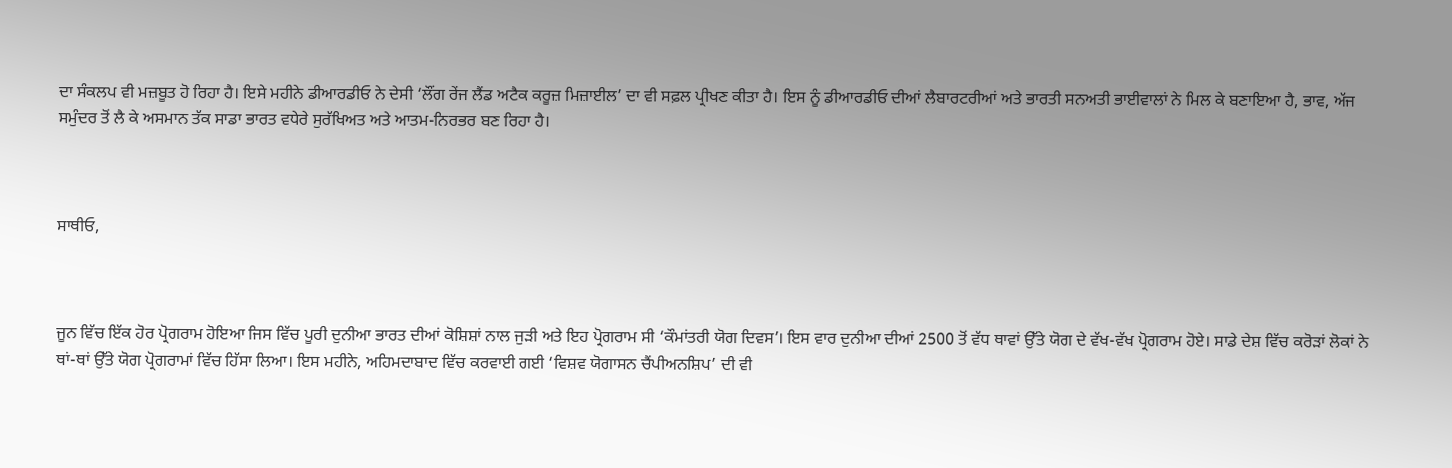ਦਾ ਸੰਕਲਪ ਵੀ ਮਜ਼ਬੂਤ ਹੋ ਰਿਹਾ ਹੈ। ਇਸੇ ਮਹੀਨੇ ਡੀਆਰਡੀਓ ਨੇ ਦੇਸੀ ‘ਲੌਂਗ ਰੇਂਜ ਲੈਂਡ ਅਟੈਕ ਕਰੂਜ਼ ਮਿਜ਼ਾਈਲ’ ਦਾ ਵੀ ਸਫ਼ਲ ਪ੍ਰੀਖਣ ਕੀਤਾ ਹੈ। ਇਸ ਨੂੰ ਡੀਆਰਡੀਓ ਦੀਆਂ ਲੈਬਾਰਟਰੀਆਂ ਅਤੇ ਭਾਰਤੀ ਸਨਅਤੀ ਭਾਈਵਾਲਾਂ ਨੇ ਮਿਲ ਕੇ ਬਣਾਇਆ ਹੈ, ਭਾਵ, ਅੱਜ ਸਮੁੰਦਰ ਤੋਂ ਲੈ ਕੇ ਅਸਮਾਨ ਤੱਕ ਸਾਡਾ ਭਾਰਤ ਵਧੇਰੇ ਸੁਰੱਖਿਅਤ ਅਤੇ ਆਤਮ-ਨਿਰਭਰ ਬਣ ਰਿਹਾ ਹੈ।



ਸਾਥੀਓ,



ਜੂਨ ਵਿੱਚ ਇੱਕ ਹੋਰ ਪ੍ਰੋਗਰਾਮ ਹੋਇਆ ਜਿਸ ਵਿੱਚ ਪੂਰੀ ਦੁਨੀਆ ਭਾਰਤ ਦੀਆਂ ਕੋਸ਼ਿਸ਼ਾਂ ਨਾਲ ਜੁੜੀ ਅਤੇ ਇਹ ਪ੍ਰੋਗਰਾਮ ਸੀ ‘ਕੌਮਾਂਤਰੀ ਯੋਗ ਦਿਵਸ’। ਇਸ ਵਾਰ ਦੁਨੀਆ ਦੀਆਂ 2500 ਤੋਂ ਵੱਧ ਥਾਵਾਂ ਉੱਤੇ ਯੋਗ ਦੇ ਵੱਖ-ਵੱਖ ਪ੍ਰੋਗਰਾਮ ਹੋਏ। ਸਾਡੇ ਦੇਸ਼ ਵਿੱਚ ਕਰੋੜਾਂ ਲੋਕਾਂ ਨੇ ਥਾਂ-ਥਾਂ ਉੱਤੇ ਯੋਗ ਪ੍ਰੋਗਰਾਮਾਂ ਵਿੱਚ ਹਿੱਸਾ ਲਿਆ। ਇਸ ਮਹੀਨੇ, ਅਹਿਮਦਾਬਾਦ ਵਿੱਚ ਕਰਵਾਈ ਗਈ ‘ਵਿਸ਼ਵ ਯੋਗਾਸਨ ਚੈਂਪੀਅਨਸ਼ਿਪ’ ਦੀ ਵੀ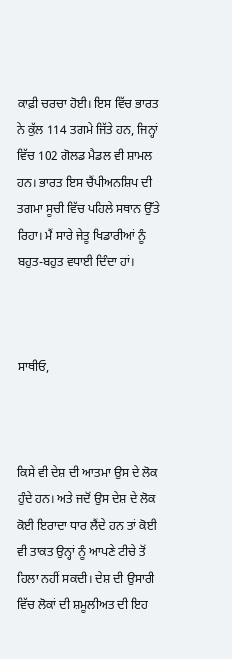ਕਾਫ਼ੀ ਚਰਚਾ ਹੋਈ। ਇਸ ਵਿੱਚ ਭਾਰਤ ਨੇ ਕੁੱਲ 114 ਤਗਮੇ ਜਿੱਤੇ ਹਨ, ਜਿਨ੍ਹਾਂ ਵਿੱਚ 102 ਗੋਲਡ ਮੈਡਲ ਵੀ ਸ਼ਾਮਲ ਹਨ। ਭਾਰਤ ਇਸ ਚੈਂਪੀਅਨਸ਼ਿਪ ਦੀ ਤਗਮਾ ਸੂਚੀ ਵਿੱਚ ਪਹਿਲੇ ਸਥਾਨ ਉੱਤੇ ਰਿਹਾ। ਮੈਂ ਸਾਰੇ ਜੇਤੂ ਖਿਡਾਰੀਆਂ ਨੂੰ ਬਹੁਤ-ਬਹੁਤ ਵਧਾਈ ਦਿੰਦਾ ਹਾਂ।



ਸਾਥੀਓ,



ਕਿਸੇ ਵੀ ਦੇਸ਼ ਦੀ ਆਤਮਾ ਉਸ ਦੇ ਲੋਕ ਹੁੰਦੇ ਹਨ। ਅਤੇ ਜਦੋਂ ਉਸ ਦੇਸ਼ ਦੇ ਲੋਕ ਕੋਈ ਇਰਾਦਾ ਧਾਰ ਲੈਂਦੇ ਹਨ ਤਾਂ ਕੋਈ ਵੀ ਤਾਕਤ ਉਨ੍ਹਾਂ ਨੂੰ ਆਪਣੇ ਟੀਚੇ ਤੋਂ ਹਿਲਾ ਨਹੀਂ ਸਕਦੀ। ਦੇਸ਼ ਦੀ ਉਸਾਰੀ ਵਿੱਚ ਲੋਕਾਂ ਦੀ ਸ਼ਮੂਲੀਅਤ ਦੀ ਇਹ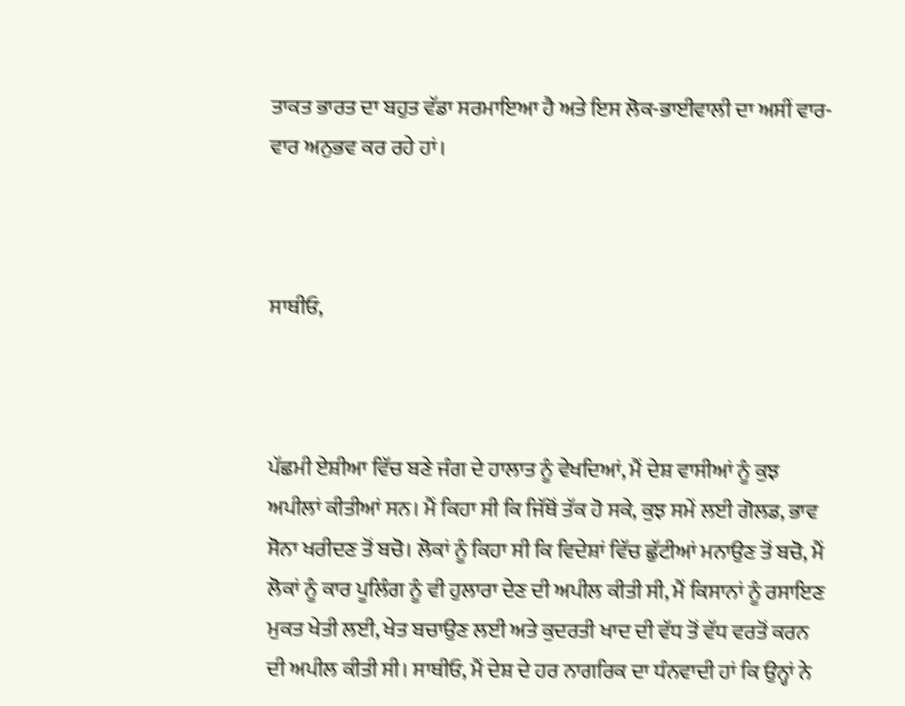ਤਾਕਤ ਭਾਰਤ ਦਾ ਬਹੁਤ ਵੱਡਾ ਸਰਮਾਇਆ ਹੈ ਅਤੇ ਇਸ ਲੋਕ-ਭਾਈਵਾਲੀ ਦਾ ਅਸੀਂ ਵਾਰ-ਵਾਰ ਅਨੁਭਵ ਕਰ ਰਹੇ ਹਾਂ।



ਸਾਥੀਓ,



ਪੱਛਮੀ ਏਸ਼ੀਆ ਵਿੱਚ ਬਣੇ ਜੰਗ ਦੇ ਹਾਲਾਤ ਨੂੰ ਵੇਖਦਿਆਂ, ਮੈਂ ਦੇਸ਼ ਵਾਸੀਆਂ ਨੂੰ ਕੁਝ ਅਪੀਲਾਂ ਕੀਤੀਆਂ ਸਨ। ਮੈਂ ਕਿਹਾ ਸੀ ਕਿ ਜਿੱਥੋਂ ਤੱਕ ਹੋ ਸਕੇ, ਕੁਝ ਸਮੇਂ ਲਈ ਗੋਲਡ, ਭਾਵ ਸੋਨਾ ਖਰੀਦਣ ਤੋਂ ਬਚੋ। ਲੋਕਾਂ ਨੂੰ ਕਿਹਾ ਸੀ ਕਿ ਵਿਦੇਸ਼ਾਂ ਵਿੱਚ ਛੁੱਟੀਆਂ ਮਨਾਉਣ ਤੋਂ ਬਚੋ, ਮੈਂ ਲੋਕਾਂ ਨੂੰ ਕਾਰ ਪੂਲਿੰਗ ਨੂੰ ਵੀ ਹੁਲਾਰਾ ਦੇਣ ਦੀ ਅਪੀਲ ਕੀਤੀ ਸੀ, ਮੈਂ ਕਿਸਾਨਾਂ ਨੂੰ ਰਸਾਇਣ ਮੁਕਤ ਖੇਤੀ ਲਈ, ਖੇਤ ਬਚਾਉਣ ਲਈ ਅਤੇ ਕੁਦਰਤੀ ਖਾਦ ਦੀ ਵੱਧ ਤੋਂ ਵੱਧ ਵਰਤੋਂ ਕਰਨ ਦੀ ਅਪੀਲ ਕੀਤੀ ਸੀ। ਸਾਥੀਓ, ਮੈਂ ਦੇਸ਼ ਦੇ ਹਰ ਨਾਗਰਿਕ ਦਾ ਧੰਨਵਾਦੀ ਹਾਂ ਕਿ ਉਨ੍ਹਾਂ ਨੇ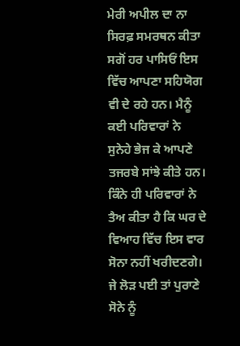ਮੇਰੀ ਅਪੀਲ ਦਾ ਨਾ ਸਿਰਫ਼ ਸਮਰਥਨ ਕੀਤਾ ਸਗੋਂ ਹਰ ਪਾਸਿਓਂ ਇਸ ਵਿੱਚ ਆਪਣਾ ਸਹਿਯੋਗ ਵੀ ਦੇ ਰਹੇ ਹਨ। ਮੈਨੂੰ ਕਈ ਪਰਿਵਾਰਾਂ ਨੇ ਸੁਨੇਹੇ ਭੇਜ ਕੇ ਆਪਣੇ ਤਜਰਬੇ ਸਾਂਝੇ ਕੀਤੇ ਹਨ। ਕਿੰਨੇ ਹੀ ਪਰਿਵਾਰਾਂ ਨੇ ਤੈਅ ਕੀਤਾ ਹੈ ਕਿ ਘਰ ਦੇ ਵਿਆਹ ਵਿੱਚ ਇਸ ਵਾਰ ਸੋਨਾ ਨਹੀਂ ਖਰੀਦਣਗੇ। ਜੇ ਲੋੜ ਪਈ ਤਾਂ ਪੁਰਾਣੇ ਸੋਨੇ ਨੂੰ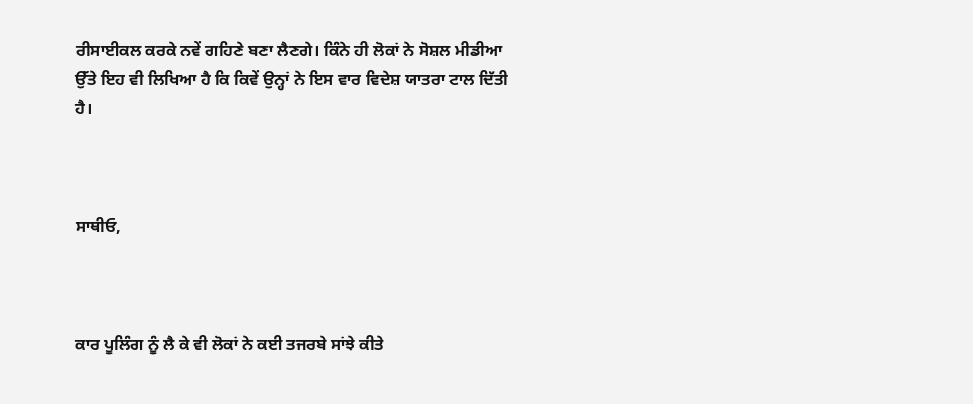ਰੀਸਾਈਕਲ ਕਰਕੇ ਨਵੇਂ ਗਹਿਣੇ ਬਣਾ ਲੈਣਗੇ। ਕਿੰਨੇ ਹੀ ਲੋਕਾਂ ਨੇ ਸੋਸ਼ਲ ਮੀਡੀਆ ਉੱਤੇ ਇਹ ਵੀ ਲਿਖਿਆ ਹੈ ਕਿ ਕਿਵੇਂ ਉਨ੍ਹਾਂ ਨੇ ਇਸ ਵਾਰ ਵਿਦੇਸ਼ ਯਾਤਰਾ ਟਾਲ ਦਿੱਤੀ ਹੈ।



ਸਾਥੀਓ,



ਕਾਰ ਪੂਲਿੰਗ ਨੂੰ ਲੈ ਕੇ ਵੀ ਲੋਕਾਂ ਨੇ ਕਈ ਤਜਰਬੇ ਸਾਂਝੇ ਕੀਤੇ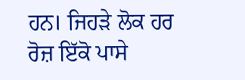ਹਨ। ਜਿਹੜੇ ਲੋਕ ਹਰ ਰੋਜ਼ ਇੱਕੋ ਪਾਸੇ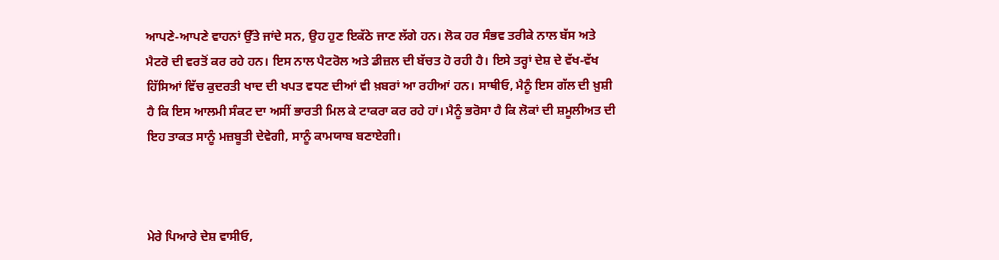ਆਪਣੇ-ਆਪਣੇ ਵਾਹਨਾਂ ਉੱਤੇ ਜਾਂਦੇ ਸਨ, ਉਹ ਹੁਣ ਇਕੱਠੇ ਜਾਣ ਲੱਗੇ ਹਨ। ਲੋਕ ਹਰ ਸੰਭਵ ਤਰੀਕੇ ਨਾਲ ਬੱਸ ਅਤੇ ਮੈਟਰੋ ਦੀ ਵਰਤੋਂ ਕਰ ਰਹੇ ਹਨ। ਇਸ ਨਾਲ ਪੈਟਰੋਲ ਅਤੇ ਡੀਜ਼ਲ ਦੀ ਬੱਚਤ ਹੋ ਰਹੀ ਹੈ। ਇਸੇ ਤਰ੍ਹਾਂ ਦੇਸ਼ ਦੇ ਵੱਖ-ਵੱਖ ਹਿੱਸਿਆਂ ਵਿੱਚ ਕੁਦਰਤੀ ਖਾਦ ਦੀ ਖਪਤ ਵਧਣ ਦੀਆਂ ਵੀ ਖ਼ਬਰਾਂ ਆ ਰਹੀਆਂ ਹਨ। ਸਾਥੀਓ, ਮੈਨੂੰ ਇਸ ਗੱਲ ਦੀ ਖ਼ੁਸ਼ੀ ਹੈ ਕਿ ਇਸ ਆਲਮੀ ਸੰਕਟ ਦਾ ਅਸੀਂ ਭਾਰਤੀ ਮਿਲ ਕੇ ਟਾਕਰਾ ਕਰ ਰਹੇ ਹਾਂ। ਮੈਨੂੰ ਭਰੋਸਾ ਹੈ ਕਿ ਲੋਕਾਂ ਦੀ ਸ਼ਮੂਲੀਅਤ ਦੀ ਇਹ ਤਾਕਤ ਸਾਨੂੰ ਮਜ਼ਬੂਤੀ ਦੇਵੇਗੀ, ਸਾਨੂੰ ਕਾਮਯਾਬ ਬਣਾਏਗੀ।



ਮੇਰੇ ਪਿਆਰੇ ਦੇਸ਼ ਵਾਸੀਓ,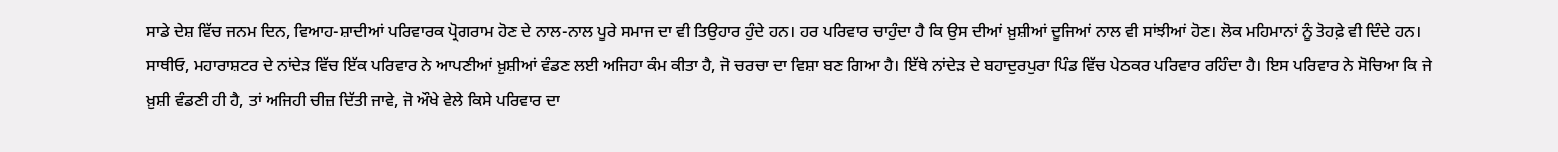ਸਾਡੇ ਦੇਸ਼ ਵਿੱਚ ਜਨਮ ਦਿਨ, ਵਿਆਹ-ਸ਼ਾਦੀਆਂ ਪਰਿਵਾਰਕ ਪ੍ਰੋਗਰਾਮ ਹੋਣ ਦੇ ਨਾਲ-ਨਾਲ ਪੂਰੇ ਸਮਾਜ ਦਾ ਵੀ ਤਿਉਹਾਰ ਹੁੰਦੇ ਹਨ। ਹਰ ਪਰਿਵਾਰ ਚਾਹੁੰਦਾ ਹੈ ਕਿ ਉਸ ਦੀਆਂ ਖ਼ੁਸ਼ੀਆਂ ਦੂਜਿਆਂ ਨਾਲ ਵੀ ਸਾਂਝੀਆਂ ਹੋਣ। ਲੋਕ ਮਹਿਮਾਨਾਂ ਨੂੰ ਤੋਹਫ਼ੇ ਵੀ ਦਿੰਦੇ ਹਨ। ਸਾਥੀਓ, ਮਹਾਰਾਸ਼ਟਰ ਦੇ ਨਾਂਦੇੜ ਵਿੱਚ ਇੱਕ ਪਰਿਵਾਰ ਨੇ ਆਪਣੀਆਂ ਖ਼ੁਸ਼ੀਆਂ ਵੰਡਣ ਲਈ ਅਜਿਹਾ ਕੰਮ ਕੀਤਾ ਹੈ, ਜੋ ਚਰਚਾ ਦਾ ਵਿਸ਼ਾ ਬਣ ਗਿਆ ਹੈ। ਇੱਥੇ ਨਾਂਦੇੜ ਦੇ ਬਹਾਦੁਰਪੁਰਾ ਪਿੰਡ ਵਿੱਚ ਪੇਠਕਰ ਪਰਿਵਾਰ ਰਹਿੰਦਾ ਹੈ। ਇਸ ਪਰਿਵਾਰ ਨੇ ਸੋਚਿਆ ਕਿ ਜੇ ਖ਼ੁਸ਼ੀ ਵੰਡਣੀ ਹੀ ਹੈ, ਤਾਂ ਅਜਿਹੀ ਚੀਜ਼ ਦਿੱਤੀ ਜਾਵੇ, ਜੋ ਔਖੇ ਵੇਲੇ ਕਿਸੇ ਪਰਿਵਾਰ ਦਾ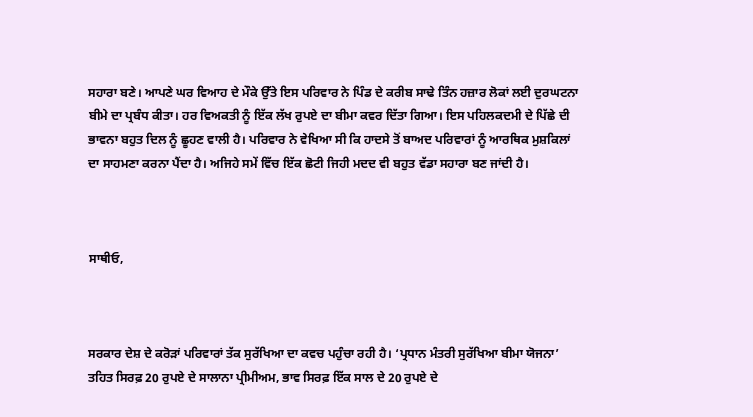ਸਹਾਰਾ ਬਣੇ। ਆਪਣੇ ਘਰ ਵਿਆਹ ਦੇ ਮੌਕੇ ਉੱਤੇ ਇਸ ਪਰਿਵਾਰ ਨੇ ਪਿੰਡ ਦੇ ਕਰੀਬ ਸਾਢੇ ਤਿੰਨ ਹਜ਼ਾਰ ਲੋਕਾਂ ਲਈ ਦੁਰਘਟਨਾ ਬੀਮੇ ਦਾ ਪ੍ਰਬੰਧ ਕੀਤਾ। ਹਰ ਵਿਅਕਤੀ ਨੂੰ ਇੱਕ ਲੱਖ ਰੁਪਏ ਦਾ ਬੀਮਾ ਕਵਰ ਦਿੱਤਾ ਗਿਆ। ਇਸ ਪਹਿਲਕਦਮੀ ਦੇ ਪਿੱਛੇ ਦੀ ਭਾਵਨਾ ਬਹੁਤ ਦਿਲ ਨੂੰ ਛੂਹਣ ਵਾਲੀ ਹੈ। ਪਰਿਵਾਰ ਨੇ ਵੇਖਿਆ ਸੀ ਕਿ ਹਾਦਸੇ ਤੋਂ ਬਾਅਦ ਪਰਿਵਾਰਾਂ ਨੂੰ ਆਰਥਿਕ ਮੁਸ਼ਕਿਲਾਂ ਦਾ ਸਾਹਮਣਾ ਕਰਨਾ ਪੈਂਦਾ ਹੈ। ਅਜਿਹੇ ਸਮੇਂ ਵਿੱਚ ਇੱਕ ਛੋਟੀ ਜਿਹੀ ਮਦਦ ਵੀ ਬਹੁਤ ਵੱਡਾ ਸਹਾਰਾ ਬਣ ਜਾਂਦੀ ਹੈ।



ਸਾਥੀਓ,



ਸਰਕਾਰ ਦੇਸ਼ ਦੇ ਕਰੋੜਾਂ ਪਰਿਵਾਰਾਂ ਤੱਕ ਸੁਰੱਖਿਆ ਦਾ ਕਵਚ ਪਹੁੰਚਾ ਰਹੀ ਹੈ। ‘ਪ੍ਰਧਾਨ ਮੰਤਰੀ ਸੁਰੱਖਿਆ ਬੀਮਾ ਯੋਜਨਾ’ ਤਹਿਤ ਸਿਰਫ਼ 20 ਰੁਪਏ ਦੇ ਸਾਲਾਨਾ ਪ੍ਰੀਮੀਅਮ, ਭਾਵ ਸਿਰਫ਼ ਇੱਕ ਸਾਲ ਦੇ 20 ਰੁਪਏ ਦੇ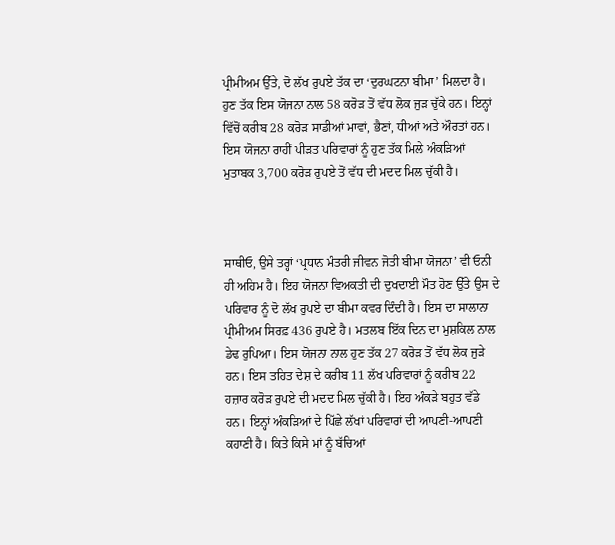ਪ੍ਰੀਮੀਅਮ ਉੱਤੇ, ਦੋ ਲੱਖ ਰੁਪਏ ਤੱਕ ਦਾ ‘ਦੁਰਘਟਨਾ ਬੀਮਾ’ ਮਿਲਦਾ ਹੈ। ਹੁਣ ਤੱਕ ਇਸ ਯੋਜਨਾ ਨਾਲ 58 ਕਰੋੜ ਤੋਂ ਵੱਧ ਲੋਕ ਜੁੜ ਚੁੱਕੇ ਹਨ। ਇਨ੍ਹਾਂ ਵਿੱਚੋਂ ਕਰੀਬ 28 ਕਰੋੜ ਸਾਡੀਆਂ ਮਾਵਾਂ, ਭੈਣਾਂ, ਧੀਆਂ ਅਤੇ ਔਰਤਾਂ ਹਨ। ਇਸ ਯੋਜਨਾ ਰਾਹੀਂ ਪੀੜਤ ਪਰਿਵਾਰਾਂ ਨੂੰ ਹੁਣ ਤੱਕ ਮਿਲੇ ਅੰਕੜਿਆਂ ਮੁਤਾਬਕ 3,700 ਕਰੋੜ ਰੁਪਏ ਤੋਂ ਵੱਧ ਦੀ ਮਦਦ ਮਿਲ ਚੁੱਕੀ ਹੈ।



ਸਾਥੀਓ, ਉਸੇ ਤਰ੍ਹਾਂ ‘ਪ੍ਰਧਾਨ ਮੰਤਰੀ ਜੀਵਨ ਜੋਤੀ ਬੀਮਾ ਯੋਜਨਾ’ ਵੀ ਓਨੀ ਹੀ ਅਹਿਮ ਹੈ। ਇਹ ਯੋਜਨਾ ਵਿਅਕਤੀ ਦੀ ਦੁਖਦਾਈ ਮੌਤ ਹੋਣ ਉੱਤੇ ਉਸ ਦੇ ਪਰਿਵਾਰ ਨੂੰ ਦੋ ਲੱਖ ਰੁਪਏ ਦਾ ਬੀਮਾ ਕਵਰ ਦਿੰਦੀ ਹੈ। ਇਸ ਦਾ ਸਾਲਾਨਾ ਪ੍ਰੀਮੀਅਮ ਸਿਰਫ਼ 436 ਰੁਪਏ ਹੈ। ਮਤਲਬ ਇੱਕ ਦਿਨ ਦਾ ਮੁਸ਼ਕਿਲ ਨਾਲ ਡੇਢ ਰੁਪਿਆ। ਇਸ ਯੋਜਨਾ ਨਾਲ ਹੁਣ ਤੱਕ 27 ਕਰੋੜ ਤੋਂ ਵੱਧ ਲੋਕ ਜੁੜੇ ਹਨ। ਇਸ ਤਹਿਤ ਦੇਸ਼ ਦੇ ਕਰੀਬ 11 ਲੱਖ ਪਰਿਵਾਰਾਂ ਨੂੰ ਕਰੀਬ 22 ਹਜ਼ਾਰ ਕਰੋੜ ਰੁਪਏ ਦੀ ਮਦਦ ਮਿਲ ਚੁੱਕੀ ਹੈ। ਇਹ ਅੰਕੜੇ ਬਹੁਤ ਵੱਡੇ ਹਨ। ਇਨ੍ਹਾਂ ਅੰਕੜਿਆਂ ਦੇ ਪਿੱਛੇ ਲੱਖਾਂ ਪਰਿਵਾਰਾਂ ਦੀ ਆਪਣੀ-ਆਪਣੀ ਕਹਾਣੀ ਹੈ। ਕਿਤੇ ਕਿਸੇ ਮਾਂ ਨੂੰ ਬੱਚਿਆਂ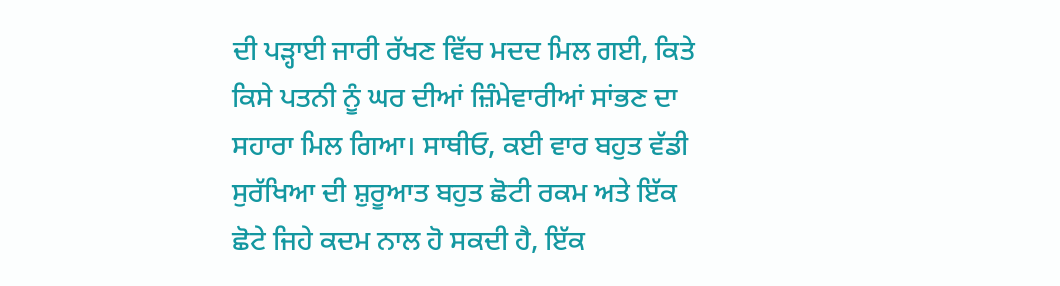ਦੀ ਪੜ੍ਹਾਈ ਜਾਰੀ ਰੱਖਣ ਵਿੱਚ ਮਦਦ ਮਿਲ ਗਈ, ਕਿਤੇ ਕਿਸੇ ਪਤਨੀ ਨੂੰ ਘਰ ਦੀਆਂ ਜ਼ਿੰਮੇਵਾਰੀਆਂ ਸਾਂਭਣ ਦਾ ਸਹਾਰਾ ਮਿਲ ਗਿਆ। ਸਾਥੀਓ, ਕਈ ਵਾਰ ਬਹੁਤ ਵੱਡੀ ਸੁਰੱਖਿਆ ਦੀ ਸ਼ੁਰੂਆਤ ਬਹੁਤ ਛੋਟੀ ਰਕਮ ਅਤੇ ਇੱਕ ਛੋਟੇ ਜਿਹੇ ਕਦਮ ਨਾਲ ਹੋ ਸਕਦੀ ਹੈ, ਇੱਕ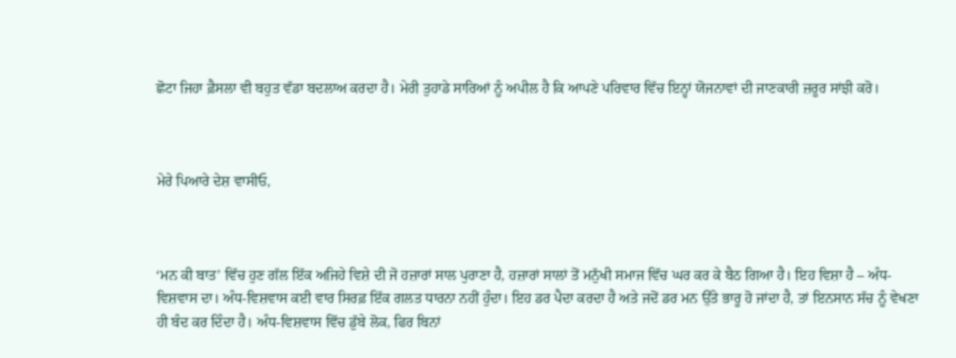ਛੋਟਾ ਜਿਹਾ ਫ਼ੈਸਲਾ ਵੀ ਬਹੁਤ ਵੱਡਾ ਬਦਲਾਅ ਕਰਦਾ ਹੈ। ਮੇਰੀ ਤੁਹਾਡੇ ਸਾਰਿਆਂ ਨੂੰ ਅਪੀਲ ਹੈ ਕਿ ਆਪਣੇ ਪਰਿਵਾਰ ਵਿੱਚ ਇਨ੍ਹਾਂ ਯੋਜਨਾਵਾਂ ਦੀ ਜਾਣਕਾਰੀ ਜ਼ਰੂਰ ਸਾਂਝੀ ਕਰੋ।



ਮੇਰੇ ਪਿਆਰੇ ਦੇਸ਼ ਵਾਸੀਓ,



‘ਮਨ ਕੀ ਬਾਤ’ ਵਿੱਚ ਹੁਣ ਗੱਲ ਇੱਕ ਅਜਿਹੇ ਵਿਸ਼ੇ ਦੀ ਜੋ ਹਜ਼ਾਰਾਂ ਸਾਲ ਪੁਰਾਣਾ ਹੈ, ਹਜ਼ਾਰਾਂ ਸਾਲਾਂ ਤੋਂ ਮਨੁੱਖੀ ਸਮਾਜ ਵਿੱਚ ਘਰ ਕਰ ਕੇ ਬੈਠ ਗਿਆ ਹੈ। ਇਹ ਵਿਸ਼ਾ ਹੈ – ਅੰਧ-ਵਿਸ਼ਵਾਸ ਦਾ। ਅੰਧ-ਵਿਸ਼ਵਾਸ ਕਈ ਵਾਰ ਸਿਰਫ਼ ਇੱਕ ਗਲਤ ਧਾਰਨਾ ਨਹੀਂ ਹੁੰਦਾ। ਇਹ ਡਰ ਪੈਦਾ ਕਰਦਾ ਹੈ ਅਤੇ ਜਦੋਂ ਡਰ ਮਨ ਉੱਤੇ ਭਾਰੂ ਹੋ ਜਾਂਦਾ ਹੈ, ਤਾਂ ਇਨਸਾਨ ਸੱਚ ਨੂੰ ਵੇਖਣਾ ਹੀ ਬੰਦ ਕਰ ਦਿੰਦਾ ਹੈ। ਅੰਧ-ਵਿਸ਼ਵਾਸ ਵਿੱਚ ਡੁੱਬੇ ਲੋਕ, ਫਿਰ ਬਿਨਾਂ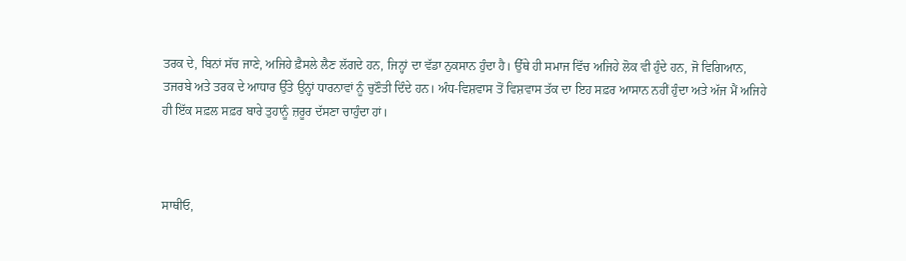ਤਰਕ ਦੇ, ਬਿਨਾਂ ਸੱਚ ਜਾਣੇ, ਅਜਿਹੇ ਫ਼ੈਸਲੇ ਲੈਣ ਲੱਗਦੇ ਹਨ, ਜਿਨ੍ਹਾਂ ਦਾ ਵੱਡਾ ਨੁਕਸਾਨ ਹੁੰਦਾ ਹੈ। ਉੱਥੇ ਹੀ ਸਮਾਜ ਵਿੱਚ ਅਜਿਹੇ ਲੋਕ ਵੀ ਹੁੰਦੇ ਹਨ, ਜੋ ਵਿਗਿਆਨ, ਤਜਰਬੇ ਅਤੇ ਤਰਕ ਦੇ ਆਧਾਰ ਉੱਤੇ ਉਨ੍ਹਾਂ ਧਾਰਨਾਵਾਂ ਨੂੰ ਚੁਣੌਤੀ ਦਿੰਦੇ ਹਨ। ਅੰਧ-ਵਿਸ਼ਵਾਸ ਤੋਂ ਵਿਸ਼ਵਾਸ ਤੱਕ ਦਾ ਇਹ ਸਫ਼ਰ ਆਸਾਨ ਨਹੀਂ ਹੁੰਦਾ ਅਤੇ ਅੱਜ ਮੈਂ ਅਜਿਹੇ ਹੀ ਇੱਕ ਸਫ਼ਲ ਸਫ਼ਰ ਬਾਰੇ ਤੁਹਾਨੂੰ ਜ਼ਰੂਰ ਦੱਸਣਾ ਚਾਹੁੰਦਾ ਹਾਂ।



ਸਾਥੀਓ,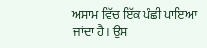ਅਸਾਮ ਵਿੱਚ ਇੱਕ ਪੰਛੀ ਪਾਇਆ ਜਾਂਦਾ ਹੈ। ਉਸ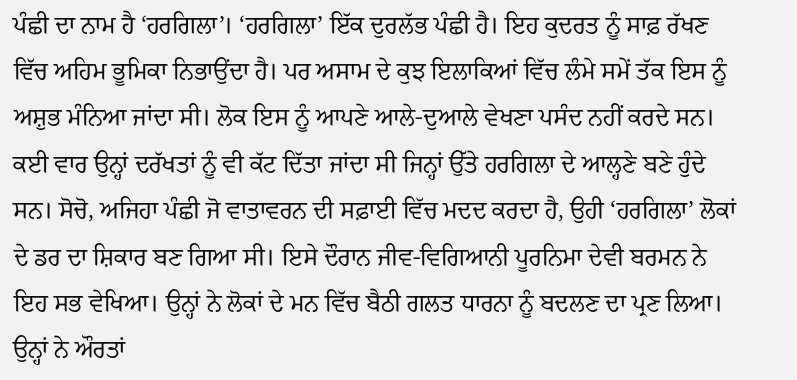ਪੰਛੀ ਦਾ ਨਾਮ ਹੈ ‘ਹਰਗਿਲਾ’। ‘ਹਰਗਿਲਾ’ ਇੱਕ ਦੁਰਲੱਭ ਪੰਛੀ ਹੈ। ਇਹ ਕੁਦਰਤ ਨੂੰ ਸਾਫ਼ ਰੱਖਣ ਵਿੱਚ ਅਹਿਮ ਭੂਮਿਕਾ ਨਿਭਾਉਂਦਾ ਹੈ। ਪਰ ਅਸਾਮ ਦੇ ਕੁਝ ਇਲਾਕਿਆਂ ਵਿੱਚ ਲੰਮੇ ਸਮੇਂ ਤੱਕ ਇਸ ਨੂੰ ਅਸ਼ੁਭ ਮੰਨਿਆ ਜਾਂਦਾ ਸੀ। ਲੋਕ ਇਸ ਨੂੰ ਆਪਣੇ ਆਲੇ-ਦੁਆਲੇ ਵੇਖਣਾ ਪਸੰਦ ਨਹੀਂ ਕਰਦੇ ਸਨ। ਕਈ ਵਾਰ ਉਨ੍ਹਾਂ ਦਰੱਖਤਾਂ ਨੂੰ ਵੀ ਕੱਟ ਦਿੱਤਾ ਜਾਂਦਾ ਸੀ ਜਿਨ੍ਹਾਂ ਉੱਤੇ ਹਰਗਿਲਾ ਦੇ ਆਲ੍ਹਣੇ ਬਣੇ ਹੁੰਦੇ ਸਨ। ਸੋਚੋ, ਅਜਿਹਾ ਪੰਛੀ ਜੋ ਵਾਤਾਵਰਨ ਦੀ ਸਫ਼ਾਈ ਵਿੱਚ ਮਦਦ ਕਰਦਾ ਹੈ, ਉਹੀ ‘ਹਰਗਿਲਾ’ ਲੋਕਾਂ ਦੇ ਡਰ ਦਾ ਸ਼ਿਕਾਰ ਬਣ ਗਿਆ ਸੀ। ਇਸੇ ਦੌਰਾਨ ਜੀਵ-ਵਿਗਿਆਨੀ ਪੂਰਨਿਮਾ ਦੇਵੀ ਬਰਮਨ ਨੇ ਇਹ ਸਭ ਵੇਖਿਆ। ਉਨ੍ਹਾਂ ਨੇ ਲੋਕਾਂ ਦੇ ਮਨ ਵਿੱਚ ਬੈਠੀ ਗਲਤ ਧਾਰਨਾ ਨੂੰ ਬਦਲਣ ਦਾ ਪ੍ਰਣ ਲਿਆ। ਉਨ੍ਹਾਂ ਨੇ ਔਰਤਾਂ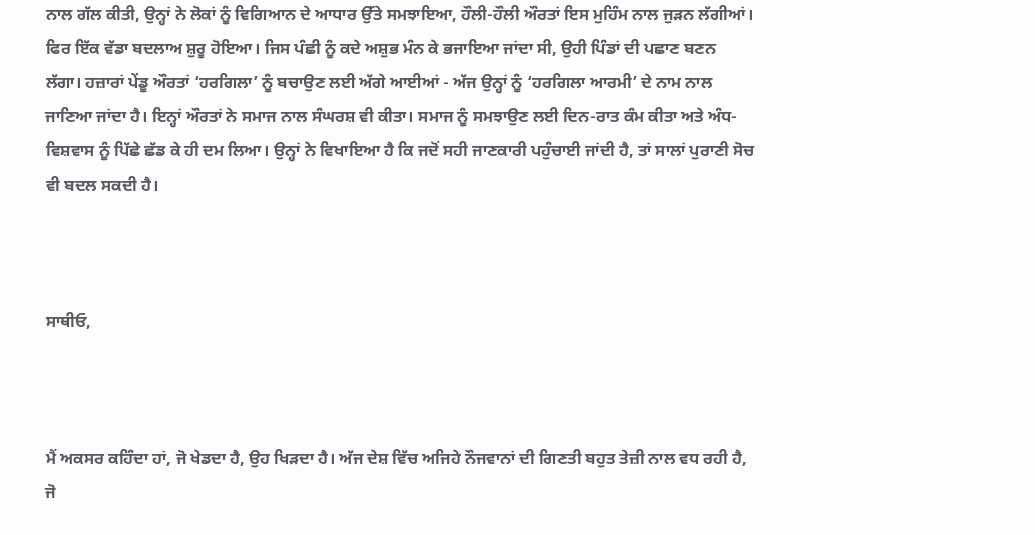ਨਾਲ ਗੱਲ ਕੀਤੀ, ਉਨ੍ਹਾਂ ਨੇ ਲੋਕਾਂ ਨੂੰ ਵਿਗਿਆਨ ਦੇ ਆਧਾਰ ਉੱਤੇ ਸਮਝਾਇਆ, ਹੌਲੀ-ਹੌਲੀ ਔਰਤਾਂ ਇਸ ਮੁਹਿੰਮ ਨਾਲ ਜੁੜਨ ਲੱਗੀਆਂ। ਫਿਰ ਇੱਕ ਵੱਡਾ ਬਦਲਾਅ ਸ਼ੁਰੂ ਹੋਇਆ। ਜਿਸ ਪੰਛੀ ਨੂੰ ਕਦੇ ਅਸ਼ੁਭ ਮੰਨ ਕੇ ਭਜਾਇਆ ਜਾਂਦਾ ਸੀ, ਉਹੀ ਪਿੰਡਾਂ ਦੀ ਪਛਾਣ ਬਣਨ ਲੱਗਾ। ਹਜ਼ਾਰਾਂ ਪੇਂਡੂ ਔਰਤਾਂ ‘ਹਰਗਿਲਾ’ ਨੂੰ ਬਚਾਉਣ ਲਈ ਅੱਗੇ ਆਈਆਂ - ਅੱਜ ਉਨ੍ਹਾਂ ਨੂੰ ‘ਹਰਗਿਲਾ ਆਰਮੀ’ ਦੇ ਨਾਮ ਨਾਲ ਜਾਣਿਆ ਜਾਂਦਾ ਹੈ। ਇਨ੍ਹਾਂ ਔਰਤਾਂ ਨੇ ਸਮਾਜ ਨਾਲ ਸੰਘਰਸ਼ ਵੀ ਕੀਤਾ। ਸਮਾਜ ਨੂੰ ਸਮਝਾਉਣ ਲਈ ਦਿਨ-ਰਾਤ ਕੰਮ ਕੀਤਾ ਅਤੇ ਅੰਧ-ਵਿਸ਼ਵਾਸ ਨੂੰ ਪਿੱਛੇ ਛੱਡ ਕੇ ਹੀ ਦਮ ਲਿਆ। ਉਨ੍ਹਾਂ ਨੇ ਵਿਖਾਇਆ ਹੈ ਕਿ ਜਦੋਂ ਸਹੀ ਜਾਣਕਾਰੀ ਪਹੁੰਚਾਈ ਜਾਂਦੀ ਹੈ, ਤਾਂ ਸਾਲਾਂ ਪੁਰਾਣੀ ਸੋਚ ਵੀ ਬਦਲ ਸਕਦੀ ਹੈ।



ਸਾਥੀਓ,



ਮੈਂ ਅਕਸਰ ਕਹਿੰਦਾ ਹਾਂ, ਜੋ ਖੇਡਦਾ ਹੈ, ਉਹ ਖਿੜਦਾ ਹੈ। ਅੱਜ ਦੇਸ਼ ਵਿੱਚ ਅਜਿਹੇ ਨੌਜਵਾਨਾਂ ਦੀ ਗਿਣਤੀ ਬਹੁਤ ਤੇਜ਼ੀ ਨਾਲ ਵਧ ਰਹੀ ਹੈ, ਜੋ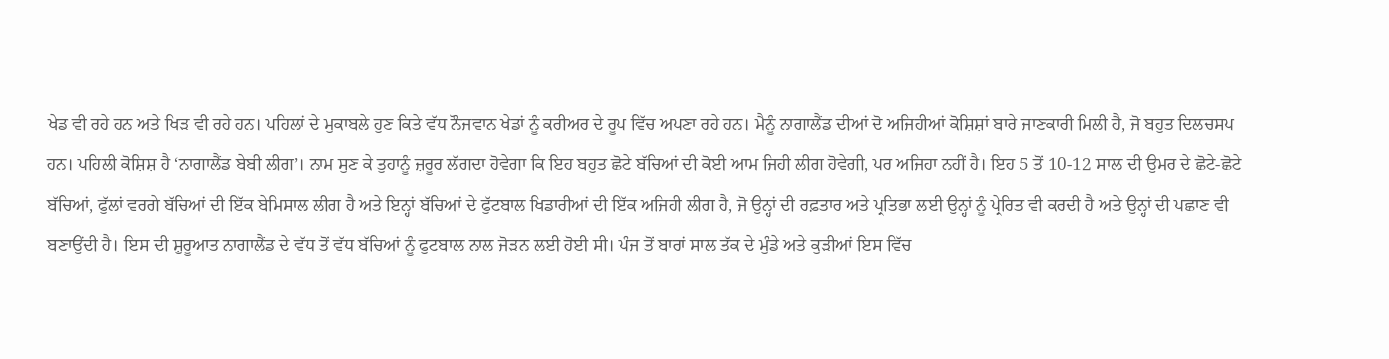ਖੇਡ ਵੀ ਰਹੇ ਹਨ ਅਤੇ ਖਿੜ ਵੀ ਰਹੇ ਹਨ। ਪਹਿਲਾਂ ਦੇ ਮੁਕਾਬਲੇ ਹੁਣ ਕਿਤੇ ਵੱਧ ਨੌਜਵਾਨ ਖੇਡਾਂ ਨੂੰ ਕਰੀਅਰ ਦੇ ਰੂਪ ਵਿੱਚ ਅਪਣਾ ਰਹੇ ਹਨ। ਮੈਨੂੰ ਨਾਗਾਲੈਂਡ ਦੀਆਂ ਦੋ ਅਜਿਹੀਆਂ ਕੋਸ਼ਿਸ਼ਾਂ ਬਾਰੇ ਜਾਣਕਾਰੀ ਮਿਲੀ ਹੈ, ਜੋ ਬਹੁਤ ਦਿਲਚਸਪ ਹਨ। ਪਹਿਲੀ ਕੋਸ਼ਿਸ਼ ਹੈ ‘ਨਾਗਾਲੈਂਡ ਬੇਬੀ ਲੀਗ’। ਨਾਮ ਸੁਣ ਕੇ ਤੁਹਾਨੂੰ ਜ਼ਰੂਰ ਲੱਗਦਾ ਹੋਵੇਗਾ ਕਿ ਇਹ ਬਹੁਤ ਛੋਟੇ ਬੱਚਿਆਂ ਦੀ ਕੋਈ ਆਮ ਜਿਹੀ ਲੀਗ ਹੋਵੇਗੀ, ਪਰ ਅਜਿਹਾ ਨਹੀਂ ਹੈ। ਇਹ 5 ਤੋਂ 10-12 ਸਾਲ ਦੀ ਉਮਰ ਦੇ ਛੋਟੇ-ਛੋਟੇ ਬੱਚਿਆਂ, ਫੁੱਲਾਂ ਵਰਗੇ ਬੱਚਿਆਂ ਦੀ ਇੱਕ ਬੇਮਿਸਾਲ ਲੀਗ ਹੈ ਅਤੇ ਇਨ੍ਹਾਂ ਬੱਚਿਆਂ ਦੇ ਫੁੱਟਬਾਲ ਖਿਡਾਰੀਆਂ ਦੀ ਇੱਕ ਅਜਿਹੀ ਲੀਗ ਹੈ, ਜੋ ਉਨ੍ਹਾਂ ਦੀ ਰਫ਼ਤਾਰ ਅਤੇ ਪ੍ਰਤਿਭਾ ਲਈ ਉਨ੍ਹਾਂ ਨੂੰ ਪ੍ਰੇਰਿਤ ਵੀ ਕਰਦੀ ਹੈ ਅਤੇ ਉਨ੍ਹਾਂ ਦੀ ਪਛਾਣ ਵੀ ਬਣਾਉਂਦੀ ਹੈ। ਇਸ ਦੀ ਸ਼ੁਰੂਆਤ ਨਾਗਾਲੈਂਡ ਦੇ ਵੱਧ ਤੋਂ ਵੱਧ ਬੱਚਿਆਂ ਨੂੰ ਫੁਟਬਾਲ ਨਾਲ ਜੋੜਨ ਲਈ ਹੋਈ ਸੀ। ਪੰਜ ਤੋਂ ਬਾਰਾਂ ਸਾਲ ਤੱਕ ਦੇ ਮੁੰਡੇ ਅਤੇ ਕੁੜੀਆਂ ਇਸ ਵਿੱਚ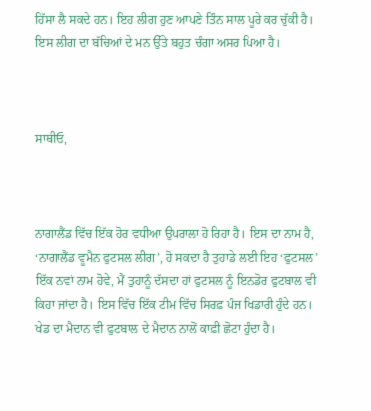ਹਿੱਸਾ ਲੈ ਸਕਦੇ ਹਨ। ਇਹ ਲੀਗ ਹੁਣ ਆਪਣੇ ਤਿੰਨ ਸਾਲ ਪੂਰੇ ਕਰ ਚੁੱਕੀ ਹੈ। ਇਸ ਲੀਗ ਦਾ ਬੱਚਿਆਂ ਦੇ ਮਨ ਉੱਤੇ ਬਹੁਤ ਚੰਗਾ ਅਸਰ ਪਿਆ ਹੈ।



ਸਾਥੀਓ,



ਨਾਗਾਲੈਂਡ ਵਿੱਚ ਇੱਕ ਹੋਰ ਵਧੀਆ ਉਪਰਾਲਾ ਹੋ ਰਿਹਾ ਹੈ। ਇਸ ਦਾ ਨਾਮ ਹੈ, ‘ਨਾਗਾਲੈਂਡ ਵੂਮੈਨ ਫੁਟਸਲ ਲੀਗ’, ਹੋ ਸਕਦਾ ਹੈ ਤੁਹਾਡੇ ਲਈ ਇਹ ‘ਫੁਟਸਲ’ ਇੱਕ ਨਵਾਂ ਨਾਮ ਹੋਵੇ, ਮੈਂ ਤੁਹਾਨੂੰ ਦੱਸਦਾ ਹਾਂ ਫੁਟਸਲ ਨੂੰ ਇਨਡੋਰ ਫੁਟਬਾਲ ਵੀ ਕਿਹਾ ਜਾਂਦਾ ਹੈ। ਇਸ ਵਿੱਚ ਇੱਕ ਟੀਮ ਵਿੱਚ ਸਿਰਫ਼ ਪੰਜ ਖਿਡਾਰੀ ਹੁੰਦੇ ਹਨ। ਖੇਡ ਦਾ ਮੈਦਾਨ ਵੀ ਫੁਟਬਾਲ ਦੇ ਮੈਦਾਨ ਨਾਲੋਂ ਕਾਫ਼ੀ ਛੋਟਾ ਹੁੰਦਾ ਹੈ।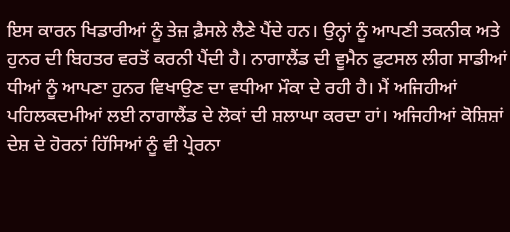ਇਸ ਕਾਰਨ ਖਿਡਾਰੀਆਂ ਨੂੰ ਤੇਜ਼ ਫ਼ੈਸਲੇ ਲੈਣੇ ਪੈਂਦੇ ਹਨ। ਉਨ੍ਹਾਂ ਨੂੰ ਆਪਣੀ ਤਕਨੀਕ ਅਤੇ ਹੁਨਰ ਦੀ ਬਿਹਤਰ ਵਰਤੋਂ ਕਰਨੀ ਪੈਂਦੀ ਹੈ। ਨਾਗਾਲੈਂਡ ਦੀ ਵੂਮੈਨ ਫੁਟਸਲ ਲੀਗ ਸਾਡੀਆਂ ਧੀਆਂ ਨੂੰ ਆਪਣਾ ਹੁਨਰ ਵਿਖਾਉਣ ਦਾ ਵਧੀਆ ਮੌਕਾ ਦੇ ਰਹੀ ਹੈ। ਮੈਂ ਅਜਿਹੀਆਂ ਪਹਿਲਕਦਮੀਆਂ ਲਈ ਨਾਗਾਲੈਂਡ ਦੇ ਲੋਕਾਂ ਦੀ ਸ਼ਲਾਘਾ ਕਰਦਾ ਹਾਂ। ਅਜਿਹੀਆਂ ਕੋਸ਼ਿਸ਼ਾਂ ਦੇਸ਼ ਦੇ ਹੋਰਨਾਂ ਹਿੱਸਿਆਂ ਨੂੰ ਵੀ ਪ੍ਰੇਰਨਾ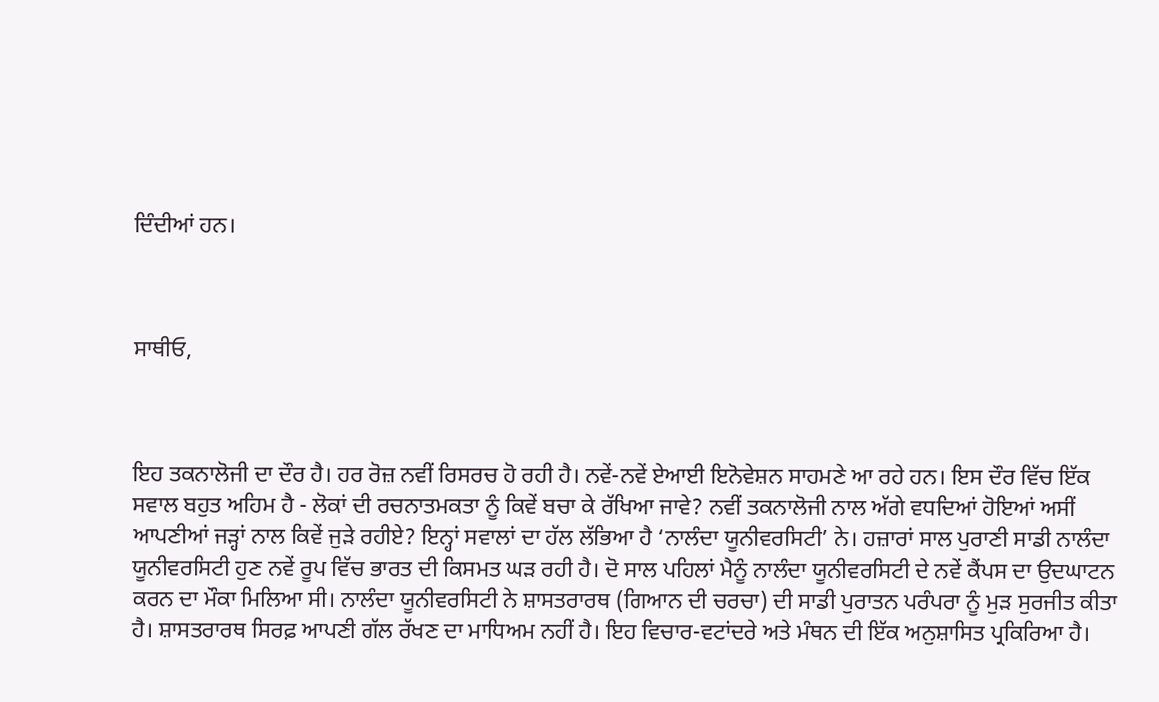ਦਿੰਦੀਆਂ ਹਨ।



ਸਾਥੀਓ,



ਇਹ ਤਕਨਾਲੋਜੀ ਦਾ ਦੌਰ ਹੈ। ਹਰ ਰੋਜ਼ ਨਵੀਂ ਰਿਸਰਚ ਹੋ ਰਹੀ ਹੈ। ਨਵੇਂ-ਨਵੇਂ ਏਆਈ ਇਨੋਵੇਸ਼ਨ ਸਾਹਮਣੇ ਆ ਰਹੇ ਹਨ। ਇਸ ਦੌਰ ਵਿੱਚ ਇੱਕ ਸਵਾਲ ਬਹੁਤ ਅਹਿਮ ਹੈ - ਲੋਕਾਂ ਦੀ ਰਚਨਾਤਮਕਤਾ ਨੂੰ ਕਿਵੇਂ ਬਚਾ ਕੇ ਰੱਖਿਆ ਜਾਵੇ? ਨਵੀਂ ਤਕਨਾਲੋਜੀ ਨਾਲ ਅੱਗੇ ਵਧਦਿਆਂ ਹੋਇਆਂ ਅਸੀਂ ਆਪਣੀਆਂ ਜੜ੍ਹਾਂ ਨਾਲ ਕਿਵੇਂ ਜੁੜੇ ਰਹੀਏ? ਇਨ੍ਹਾਂ ਸਵਾਲਾਂ ਦਾ ਹੱਲ ਲੱਭਿਆ ਹੈ ‘ਨਾਲੰਦਾ ਯੂਨੀਵਰਸਿਟੀ’ ਨੇ। ਹਜ਼ਾਰਾਂ ਸਾਲ ਪੁਰਾਣੀ ਸਾਡੀ ਨਾਲੰਦਾ ਯੂਨੀਵਰਸਿਟੀ ਹੁਣ ਨਵੇਂ ਰੂਪ ਵਿੱਚ ਭਾਰਤ ਦੀ ਕਿਸਮਤ ਘੜ ਰਹੀ ਹੈ। ਦੋ ਸਾਲ ਪਹਿਲਾਂ ਮੈਨੂੰ ਨਾਲੰਦਾ ਯੂਨੀਵਰਸਿਟੀ ਦੇ ਨਵੇਂ ਕੈਂਪਸ ਦਾ ਉਦਘਾਟਨ ਕਰਨ ਦਾ ਮੌਕਾ ਮਿਲਿਆ ਸੀ। ਨਾਲੰਦਾ ਯੂਨੀਵਰਸਿਟੀ ਨੇ ਸ਼ਾਸਤਰਾਰਥ (ਗਿਆਨ ਦੀ ਚਰਚਾ) ਦੀ ਸਾਡੀ ਪੁਰਾਤਨ ਪਰੰਪਰਾ ਨੂੰ ਮੁੜ ਸੁਰਜੀਤ ਕੀਤਾ ਹੈ। ਸ਼ਾਸਤਰਾਰਥ ਸਿਰਫ਼ ਆਪਣੀ ਗੱਲ ਰੱਖਣ ਦਾ ਮਾਧਿਅਮ ਨਹੀਂ ਹੈ। ਇਹ ਵਿਚਾਰ-ਵਟਾਂਦਰੇ ਅਤੇ ਮੰਥਨ ਦੀ ਇੱਕ ਅਨੁਸ਼ਾਸਿਤ ਪ੍ਰਕਿਰਿਆ ਹੈ।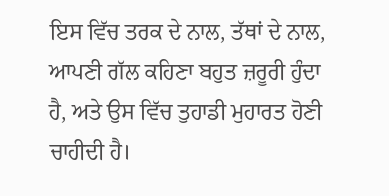ਇਸ ਵਿੱਚ ਤਰਕ ਦੇ ਨਾਲ, ਤੱਥਾਂ ਦੇ ਨਾਲ, ਆਪਣੀ ਗੱਲ ਕਹਿਣਾ ਬਹੁਤ ਜ਼ਰੂਰੀ ਹੁੰਦਾ ਹੈ, ਅਤੇ ਉਸ ਵਿੱਚ ਤੁਹਾਡੀ ਮੁਹਾਰਤ ਹੋਣੀ ਚਾਹੀਦੀ ਹੈ।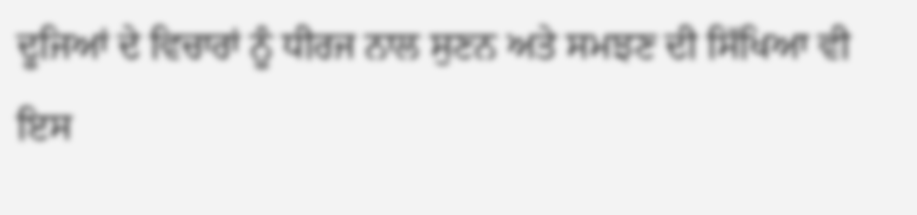ਦੂਜਿਆਂ ਦੇ ਵਿਚਾਰਾਂ ਨੂੰ ਧੀਰਜ ਨਾਲ ਸੁਣਨ ਅਤੇ ਸਮਝਣ ਦੀ ਸਿੱਖਿਆ ਵੀ ਇਸ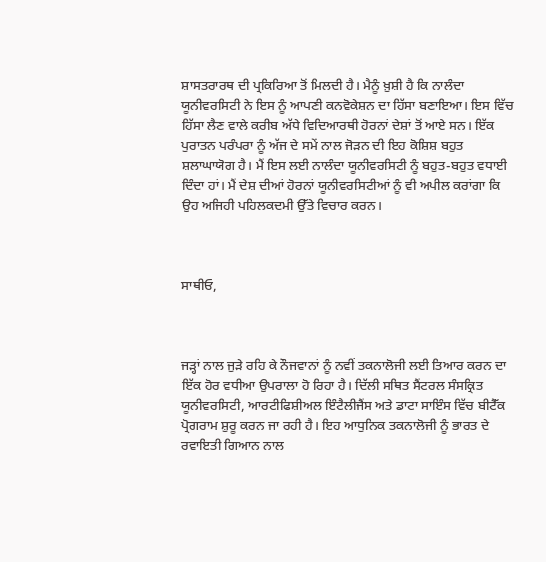ਸ਼ਾਸਤਰਾਰਥ ਦੀ ਪ੍ਰਕਿਰਿਆ ਤੋਂ ਮਿਲਦੀ ਹੈ। ਮੈਨੂੰ ਖ਼ੁਸ਼ੀ ਹੈ ਕਿ ਨਾਲੰਦਾ ਯੂਨੀਵਰਸਿਟੀ ਨੇ ਇਸ ਨੂੰ ਆਪਣੀ ਕਨਵੋਕੇਸ਼ਨ ਦਾ ਹਿੱਸਾ ਬਣਾਇਆ। ਇਸ ਵਿੱਚ ਹਿੱਸਾ ਲੈਣ ਵਾਲੇ ਕਰੀਬ ਅੱਧੇ ਵਿਦਿਆਰਥੀ ਹੋਰਨਾਂ ਦੇਸ਼ਾਂ ਤੋਂ ਆਏ ਸਨ। ਇੱਕ ਪੁਰਾਤਨ ਪਰੰਪਰਾ ਨੂੰ ਅੱਜ ਦੇ ਸਮੇਂ ਨਾਲ ਜੋੜਨ ਦੀ ਇਹ ਕੋਸ਼ਿਸ਼ ਬਹੁਤ ਸ਼ਲਾਘਾਯੋਗ ਹੈ। ਮੈਂ ਇਸ ਲਈ ਨਾਲੰਦਾ ਯੂਨੀਵਰਸਿਟੀ ਨੂੰ ਬਹੁਤ-ਬਹੁਤ ਵਧਾਈ ਦਿੰਦਾ ਹਾਂ। ਮੈਂ ਦੇਸ਼ ਦੀਆਂ ਹੋਰਨਾਂ ਯੂਨੀਵਰਸਿਟੀਆਂ ਨੂੰ ਵੀ ਅਪੀਲ ਕਰਾਂਗਾ ਕਿ ਉਹ ਅਜਿਹੀ ਪਹਿਲਕਦਮੀ ਉੱਤੇ ਵਿਚਾਰ ਕਰਨ।



ਸਾਥੀਓ,



ਜੜ੍ਹਾਂ ਨਾਲ ਜੁੜੇ ਰਹਿ ਕੇ ਨੌਜਵਾਨਾਂ ਨੂੰ ਨਵੀਂ ਤਕਨਾਲੋਜੀ ਲਈ ਤਿਆਰ ਕਰਨ ਦਾ ਇੱਕ ਹੋਰ ਵਧੀਆ ਉਪਰਾਲਾ ਹੋ ਰਿਹਾ ਹੈ। ਦਿੱਲੀ ਸਥਿਤ ਸੈਂਟਰਲ ਸੰਸਕ੍ਰਿਤ ਯੂਨੀਵਰਸਿਟੀ, ਆਰਟੀਫਿਸ਼ੀਅਲ ਇੰਟੈਲੀਜੈਂਸ ਅਤੇ ਡਾਟਾ ਸਾਇੰਸ ਵਿੱਚ ਬੀਟੈੱਕ ਪ੍ਰੋਗਰਾਮ ਸ਼ੁਰੂ ਕਰਨ ਜਾ ਰਹੀ ਹੈ। ਇਹ ਆਧੁਨਿਕ ਤਕਨਾਲੋਜੀ ਨੂੰ ਭਾਰਤ ਦੇ ਰਵਾਇਤੀ ਗਿਆਨ ਨਾਲ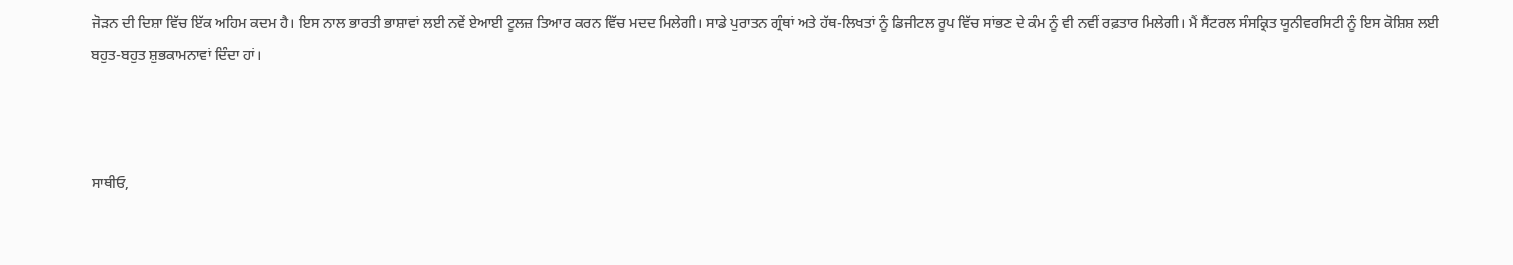ਜੋੜਨ ਦੀ ਦਿਸ਼ਾ ਵਿੱਚ ਇੱਕ ਅਹਿਮ ਕਦਮ ਹੈ। ਇਸ ਨਾਲ ਭਾਰਤੀ ਭਾਸ਼ਾਵਾਂ ਲਈ ਨਵੇਂ ਏਆਈ ਟੂਲਜ਼ ਤਿਆਰ ਕਰਨ ਵਿੱਚ ਮਦਦ ਮਿਲੇਗੀ। ਸਾਡੇ ਪੁਰਾਤਨ ਗ੍ਰੰਥਾਂ ਅਤੇ ਹੱਥ-ਲਿਖਤਾਂ ਨੂੰ ਡਿਜੀਟਲ ਰੂਪ ਵਿੱਚ ਸਾਂਭਣ ਦੇ ਕੰਮ ਨੂੰ ਵੀ ਨਵੀਂ ਰਫ਼ਤਾਰ ਮਿਲੇਗੀ। ਮੈਂ ਸੈਂਟਰਲ ਸੰਸਕ੍ਰਿਤ ਯੂਨੀਵਰਸਿਟੀ ਨੂੰ ਇਸ ਕੋਸ਼ਿਸ਼ ਲਈ ਬਹੁਤ-ਬਹੁਤ ਸ਼ੁਭਕਾਮਨਾਵਾਂ ਦਿੰਦਾ ਹਾਂ।



ਸਾਥੀਓ,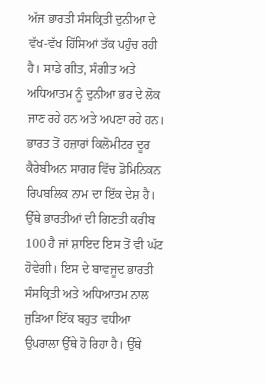ਅੱਜ ਭਾਰਤੀ ਸੰਸਕ੍ਰਿਤੀ ਦੁਨੀਆ ਦੇ ਵੱਖ-ਵੱਖ ਹਿੱਸਿਆਂ ਤੱਕ ਪਹੁੰਚ ਰਹੀ ਹੈ। ਸਾਡੇ ਗੀਤ, ਸੰਗੀਤ ਅਤੇ ਅਧਿਆਤਮ ਨੂੰ ਦੁਨੀਆ ਭਰ ਦੇ ਲੋਕ ਜਾਣ ਰਹੇ ਹਨ ਅਤੇ ਅਪਣਾ ਰਹੇ ਹਨ। ਭਾਰਤ ਤੋਂ ਹਜ਼ਾਰਾਂ ਕਿਲੋਮੀਟਰ ਦੂਰ ਕੈਰੇਬੀਅਨ ਸਾਗਰ ਵਿੱਚ ਡੋਮਿਨਿਕਨ ਰਿਪਬਲਿਕ ਨਾਮ ਦਾ ਇੱਕ ਦੇਸ਼ ਹੈ। ਉੱਥੇ ਭਾਰਤੀਆਂ ਦੀ ਗਿਣਤੀ ਕਰੀਬ 100 ਹੈ ਜਾਂ ਸ਼ਾਇਦ ਇਸ ਤੋਂ ਵੀ ਘੱਟ ਹੋਵੇਗੀ। ਇਸ ਦੇ ਬਾਵਜੂਦ ਭਾਰਤੀ ਸੰਸਕ੍ਰਿਤੀ ਅਤੇ ਅਧਿਆਤਮ ਨਾਲ ਜੁੜਿਆ ਇੱਕ ਬਹੁਤ ਵਧੀਆ ਉਪਰਾਲਾ ਉੱਥੇ ਹੋ ਰਿਹਾ ਹੈ। ਉੱਥੇ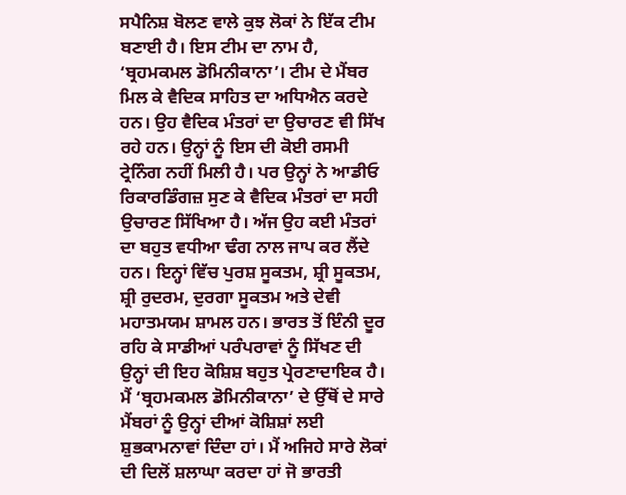ਸਪੈਨਿਸ਼ ਬੋਲਣ ਵਾਲੇ ਕੁਝ ਲੋਕਾਂ ਨੇ ਇੱਕ ਟੀਮ ਬਣਾਈ ਹੈ। ਇਸ ਟੀਮ ਦਾ ਨਾਮ ਹੈ, ‘ਬ੍ਰਹਮਕਮਲ ਡੋਮਿਨੀਕਾਨਾ’। ਟੀਮ ਦੇ ਮੈਂਬਰ ਮਿਲ ਕੇ ਵੈਦਿਕ ਸਾਹਿਤ ਦਾ ਅਧਿਐਨ ਕਰਦੇ ਹਨ। ਉਹ ਵੈਦਿਕ ਮੰਤਰਾਂ ਦਾ ਉਚਾਰਣ ਵੀ ਸਿੱਖ ਰਹੇ ਹਨ। ਉਨ੍ਹਾਂ ਨੂੰ ਇਸ ਦੀ ਕੋਈ ਰਸਮੀ ਟ੍ਰੇਨਿੰਗ ਨਹੀਂ ਮਿਲੀ ਹੈ। ਪਰ ਉਨ੍ਹਾਂ ਨੇ ਆਡੀਓ ਰਿਕਾਰਡਿੰਗਜ਼ ਸੁਣ ਕੇ ਵੈਦਿਕ ਮੰਤਰਾਂ ਦਾ ਸਹੀ ਉਚਾਰਣ ਸਿੱਖਿਆ ਹੈ। ਅੱਜ ਉਹ ਕਈ ਮੰਤਰਾਂ ਦਾ ਬਹੁਤ ਵਧੀਆ ਢੰਗ ਨਾਲ ਜਾਪ ਕਰ ਲੈਂਦੇ ਹਨ। ਇਨ੍ਹਾਂ ਵਿੱਚ ਪੁਰਸ਼ ਸੂਕਤਮ, ਸ਼੍ਰੀ ਸੂਕਤਮ, ਸ਼੍ਰੀ ਰੁਦਰਮ, ਦੁਰਗਾ ਸੂਕਤਮ ਅਤੇ ਦੇਵੀ ਮਹਾਤਮਯਮ ਸ਼ਾਮਲ ਹਨ। ਭਾਰਤ ਤੋਂ ਇੰਨੀ ਦੂਰ ਰਹਿ ਕੇ ਸਾਡੀਆਂ ਪਰੰਪਰਾਵਾਂ ਨੂੰ ਸਿੱਖਣ ਦੀ ਉਨ੍ਹਾਂ ਦੀ ਇਹ ਕੋਸ਼ਿਸ਼ ਬਹੁਤ ਪ੍ਰੇਰਣਾਦਾਇਕ ਹੈ। ਮੈਂ ‘ਬ੍ਰਹਮਕਮਲ ਡੋਮਿਨੀਕਾਨਾ’ ਦੇ ਉੱਥੋਂ ਦੇ ਸਾਰੇ ਮੈਂਬਰਾਂ ਨੂੰ ਉਨ੍ਹਾਂ ਦੀਆਂ ਕੋਸ਼ਿਸ਼ਾਂ ਲਈ ਸ਼ੁਭਕਾਮਨਾਵਾਂ ਦਿੰਦਾ ਹਾਂ। ਮੈਂ ਅਜਿਹੇ ਸਾਰੇ ਲੋਕਾਂ ਦੀ ਦਿਲੋਂ ਸ਼ਲਾਘਾ ਕਰਦਾ ਹਾਂ ਜੋ ਭਾਰਤੀ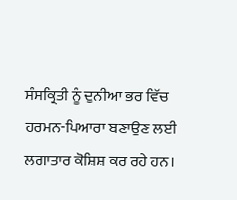ਸੰਸਕ੍ਰਿਤੀ ਨੂੰ ਦੁਨੀਆ ਭਰ ਵਿੱਚ ਹਰਮਨ-ਪਿਆਰਾ ਬਣਾਉਣ ਲਈ ਲਗਾਤਾਰ ਕੋਸ਼ਿਸ਼ ਕਰ ਰਹੇ ਹਨ।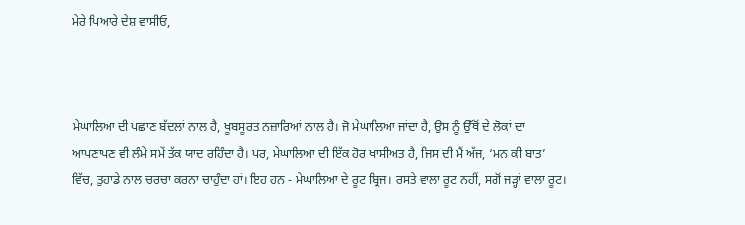ਮੇਰੇ ਪਿਆਰੇ ਦੇਸ਼ ਵਾਸੀਓ,



ਮੇਘਾਲਿਆ ਦੀ ਪਛਾਣ ਬੱਦਲਾਂ ਨਾਲ ਹੈ, ਖੂਬਸੂਰਤ ਨਜ਼ਾਰਿਆਂ ਨਾਲ ਹੈ। ਜੋ ਮੇਘਾਲਿਆ ਜਾਂਦਾ ਹੈ, ਉਸ ਨੂੰ ਉੱਥੋਂ ਦੇ ਲੋਕਾਂ ਦਾ ਆਪਣਾਪਣ ਵੀ ਲੰਮੇ ਸਮੇਂ ਤੱਕ ਯਾਦ ਰਹਿੰਦਾ ਹੈ। ਪਰ, ਮੇਘਾਲਿਆ ਦੀ ਇੱਕ ਹੋਰ ਖਾਸੀਅਤ ਹੈ, ਜਿਸ ਦੀ ਮੈਂ ਅੱਜ, ‘ਮਨ ਕੀ ਬਾਤ’ ਵਿੱਚ, ਤੁਹਾਡੇ ਨਾਲ ਚਰਚਾ ਕਰਨਾ ਚਾਹੁੰਦਾ ਹਾਂ। ਇਹ ਹਨ - ਮੇਘਾਲਿਆ ਦੇ ਰੂਟ ਬ੍ਰਿਜ। ਰਸਤੇ ਵਾਲਾ ਰੂਟ ਨਹੀਂ, ਸਗੋਂ ਜੜ੍ਹਾਂ ਵਾਲਾ ਰੂਟ।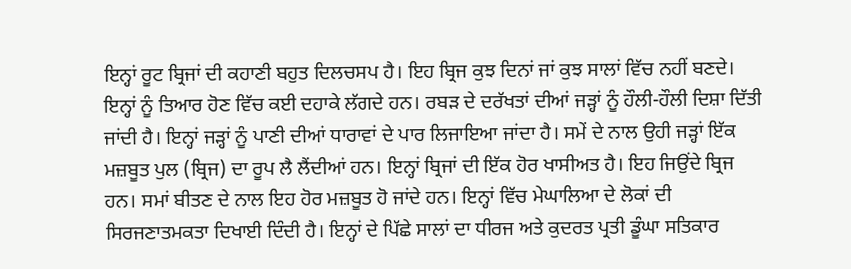ਇਨ੍ਹਾਂ ਰੂਟ ਬ੍ਰਿਜਾਂ ਦੀ ਕਹਾਣੀ ਬਹੁਤ ਦਿਲਚਸਪ ਹੈ। ਇਹ ਬ੍ਰਿਜ ਕੁਝ ਦਿਨਾਂ ਜਾਂ ਕੁਝ ਸਾਲਾਂ ਵਿੱਚ ਨਹੀਂ ਬਣਦੇ। ਇਨ੍ਹਾਂ ਨੂੰ ਤਿਆਰ ਹੋਣ ਵਿੱਚ ਕਈ ਦਹਾਕੇ ਲੱਗਦੇ ਹਨ। ਰਬੜ ਦੇ ਦਰੱਖਤਾਂ ਦੀਆਂ ਜੜ੍ਹਾਂ ਨੂੰ ਹੌਲੀ-ਹੌਲੀ ਦਿਸ਼ਾ ਦਿੱਤੀ ਜਾਂਦੀ ਹੈ। ਇਨ੍ਹਾਂ ਜੜ੍ਹਾਂ ਨੂੰ ਪਾਣੀ ਦੀਆਂ ਧਾਰਾਵਾਂ ਦੇ ਪਾਰ ਲਿਜਾਇਆ ਜਾਂਦਾ ਹੈ। ਸਮੇਂ ਦੇ ਨਾਲ ਉਹੀ ਜੜ੍ਹਾਂ ਇੱਕ ਮਜ਼ਬੂਤ ਪੁਲ (ਬ੍ਰਿਜ) ਦਾ ਰੂਪ ਲੈ ਲੈਂਦੀਆਂ ਹਨ। ਇਨ੍ਹਾਂ ਬ੍ਰਿਜਾਂ ਦੀ ਇੱਕ ਹੋਰ ਖਾਸੀਅਤ ਹੈ। ਇਹ ਜਿਉਂਦੇ ਬ੍ਰਿਜ ਹਨ। ਸਮਾਂ ਬੀਤਣ ਦੇ ਨਾਲ ਇਹ ਹੋਰ ਮਜ਼ਬੂਤ ਹੋ ਜਾਂਦੇ ਹਨ। ਇਨ੍ਹਾਂ ਵਿੱਚ ਮੇਘਾਲਿਆ ਦੇ ਲੋਕਾਂ ਦੀ ਸਿਰਜਣਾਤਮਕਤਾ ਦਿਖਾਈ ਦਿੰਦੀ ਹੈ। ਇਨ੍ਹਾਂ ਦੇ ਪਿੱਛੇ ਸਾਲਾਂ ਦਾ ਧੀਰਜ ਅਤੇ ਕੁਦਰਤ ਪ੍ਰਤੀ ਡੂੰਘਾ ਸਤਿਕਾਰ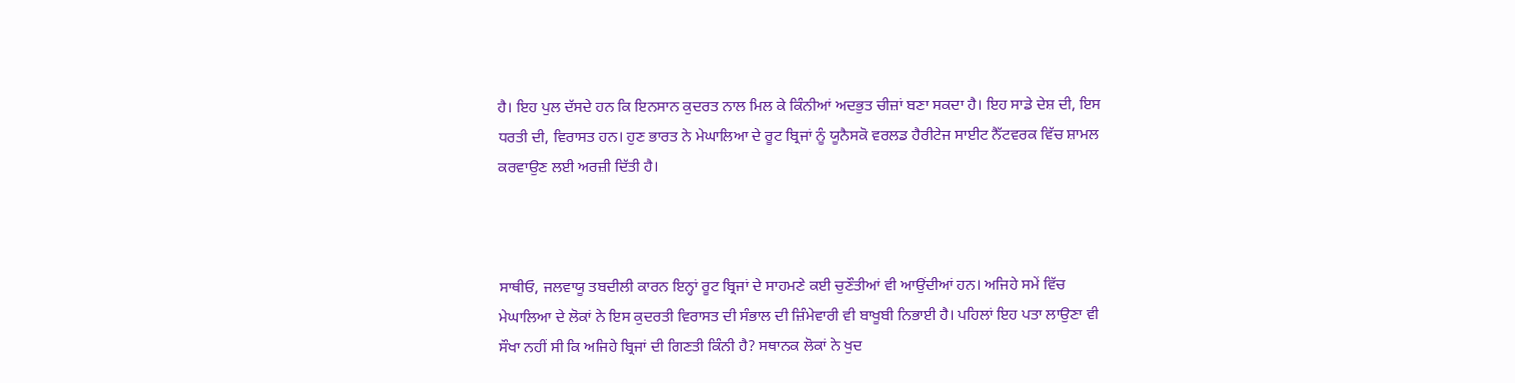ਹੈ। ਇਹ ਪੁਲ ਦੱਸਦੇ ਹਨ ਕਿ ਇਨਸਾਨ ਕੁਦਰਤ ਨਾਲ ਮਿਲ ਕੇ ਕਿੰਨੀਆਂ ਅਦਭੁਤ ਚੀਜ਼ਾਂ ਬਣਾ ਸਕਦਾ ਹੈ। ਇਹ ਸਾਡੇ ਦੇਸ਼ ਦੀ, ਇਸ ਧਰਤੀ ਦੀ, ਵਿਰਾਸਤ ਹਨ। ਹੁਣ ਭਾਰਤ ਨੇ ਮੇਘਾਲਿਆ ਦੇ ਰੂਟ ਬ੍ਰਿਜਾਂ ਨੂੰ ਯੂਨੈਸਕੋ ਵਰਲਡ ਹੈਰੀਟੇਜ ਸਾਈਟ ਨੈੱਟਵਰਕ ਵਿੱਚ ਸ਼ਾਮਲ ਕਰਵਾਉਣ ਲਈ ਅਰਜ਼ੀ ਦਿੱਤੀ ਹੈ।



ਸਾਥੀਓ, ਜਲਵਾਯੂ ਤਬਦੀਲੀ ਕਾਰਨ ਇਨ੍ਹਾਂ ਰੂਟ ਬ੍ਰਿਜਾਂ ਦੇ ਸਾਹਮਣੇ ਕਈ ਚੁਣੌਤੀਆਂ ਵੀ ਆਉਂਦੀਆਂ ਹਨ। ਅਜਿਹੇ ਸਮੇਂ ਵਿੱਚ ਮੇਘਾਲਿਆ ਦੇ ਲੋਕਾਂ ਨੇ ਇਸ ਕੁਦਰਤੀ ਵਿਰਾਸਤ ਦੀ ਸੰਭਾਲ ਦੀ ਜ਼ਿੰਮੇਵਾਰੀ ਵੀ ਬਾਖੂਬੀ ਨਿਭਾਈ ਹੈ। ਪਹਿਲਾਂ ਇਹ ਪਤਾ ਲਾਉਣਾ ਵੀ ਸੌਖਾ ਨਹੀਂ ਸੀ ਕਿ ਅਜਿਹੇ ਬ੍ਰਿਜਾਂ ਦੀ ਗਿਣਤੀ ਕਿੰਨੀ ਹੈ? ਸਥਾਨਕ ਲੋਕਾਂ ਨੇ ਖੁਦ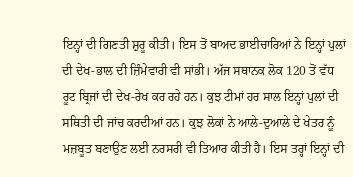ਇਨ੍ਹਾਂ ਦੀ ਗਿਣਤੀ ਸ਼ੁਰੂ ਕੀਤੀ। ਇਸ ਤੋਂ ਬਾਅਦ ਭਾਈਚਾਰਿਆਂ ਨੇ ਇਨ੍ਹਾਂ ਪੁਲਾਂ ਦੀ ਦੇਖ-ਭਾਲ ਦੀ ਜ਼ਿੰਮੇਵਾਰੀ ਵੀ ਸਾਂਭੀ। ਅੱਜ ਸਥਾਨਕ ਲੋਕ 120 ਤੋਂ ਵੱਧ ਰੂਟ ਬ੍ਰਿਜਾਂ ਦੀ ਦੇਖ-ਰੇਖ ਕਰ ਰਹੇ ਹਨ। ਕੁਝ ਟੀਮਾਂ ਹਰ ਸਾਲ ਇਨ੍ਹਾਂ ਪੁਲਾਂ ਦੀ ਸਥਿਤੀ ਦੀ ਜਾਂਚ ਕਰਦੀਆਂ ਹਨ। ਕੁਝ ਲੋਕਾਂ ਨੇ ਆਲੇ-ਦੁਆਲੇ ਦੇ ਖੇਤਰ ਨੂੰ ਮਜ਼ਬੂਤ ਬਣਾਉਣ ਲਈ ਨਰਸਰੀ ਵੀ ਤਿਆਰ ਕੀਤੀ ਹੈ। ਇਸ ਤਰ੍ਹਾਂ ਇਨ੍ਹਾਂ ਦੀ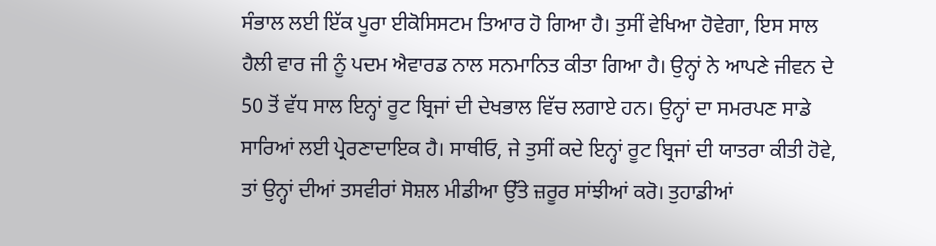ਸੰਭਾਲ ਲਈ ਇੱਕ ਪੂਰਾ ਈਕੋਸਿਸਟਮ ਤਿਆਰ ਹੋ ਗਿਆ ਹੈ। ਤੁਸੀਂ ਵੇਖਿਆ ਹੋਵੇਗਾ, ਇਸ ਸਾਲ ਹੈਲੀ ਵਾਰ ਜੀ ਨੂੰ ਪਦਮ ਐਵਾਰਡ ਨਾਲ ਸਨਮਾਨਿਤ ਕੀਤਾ ਗਿਆ ਹੈ। ਉਨ੍ਹਾਂ ਨੇ ਆਪਣੇ ਜੀਵਨ ਦੇ 50 ਤੋਂ ਵੱਧ ਸਾਲ ਇਨ੍ਹਾਂ ਰੂਟ ਬ੍ਰਿਜਾਂ ਦੀ ਦੇਖਭਾਲ ਵਿੱਚ ਲਗਾਏ ਹਨ। ਉਨ੍ਹਾਂ ਦਾ ਸਮਰਪਣ ਸਾਡੇ ਸਾਰਿਆਂ ਲਈ ਪ੍ਰੇਰਣਾਦਾਇਕ ਹੈ। ਸਾਥੀਓ, ਜੇ ਤੁਸੀਂ ਕਦੇ ਇਨ੍ਹਾਂ ਰੂਟ ਬ੍ਰਿਜਾਂ ਦੀ ਯਾਤਰਾ ਕੀਤੀ ਹੋਵੇ, ਤਾਂ ਉਨ੍ਹਾਂ ਦੀਆਂ ਤਸਵੀਰਾਂ ਸੋਸ਼ਲ ਮੀਡੀਆ ਉੱਤੇ ਜ਼ਰੂਰ ਸਾਂਝੀਆਂ ਕਰੋ। ਤੁਹਾਡੀਆਂ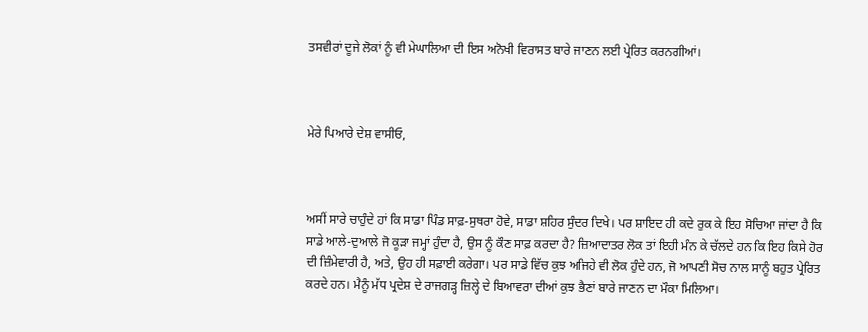ਤਸਵੀਰਾਂ ਦੂਜੇ ਲੋਕਾਂ ਨੂੰ ਵੀ ਮੇਘਾਲਿਆ ਦੀ ਇਸ ਅਨੋਖੀ ਵਿਰਾਸਤ ਬਾਰੇ ਜਾਣਨ ਲਈ ਪ੍ਰੇਰਿਤ ਕਰਨਗੀਆਂ।



ਮੇਰੇ ਪਿਆਰੇ ਦੇਸ਼ ਵਾਸੀਓ,



ਅਸੀਂ ਸਾਰੇ ਚਾਹੁੰਦੇ ਹਾਂ ਕਿ ਸਾਡਾ ਪਿੰਡ ਸਾਫ਼-ਸੁਥਰਾ ਹੋਵੇ, ਸਾਡਾ ਸ਼ਹਿਰ ਸੁੰਦਰ ਦਿਖੇ। ਪਰ ਸ਼ਾਇਦ ਹੀ ਕਦੇ ਰੁਕ ਕੇ ਇਹ ਸੋਚਿਆ ਜਾਂਦਾ ਹੈ ਕਿ ਸਾਡੇ ਆਲੇ-ਦੁਆਲੇ ਜੋ ਕੂੜਾ ਜਮ੍ਹਾਂ ਹੁੰਦਾ ਹੈ, ਉਸ ਨੂੰ ਕੌਣ ਸਾਫ਼ ਕਰਦਾ ਹੈ? ਜ਼ਿਆਦਾਤਰ ਲੋਕ ਤਾਂ ਇਹੀ ਮੰਨ ਕੇ ਚੱਲਦੇ ਹਨ ਕਿ ਇਹ ਕਿਸੇ ਹੋਰ ਦੀ ਜ਼ਿੰਮੇਵਾਰੀ ਹੈ, ਅਤੇ, ਉਹ ਹੀ ਸਫ਼ਾਈ ਕਰੇਗਾ। ਪਰ ਸਾਡੇ ਵਿੱਚ ਕੁਝ ਅਜਿਹੇ ਵੀ ਲੋਕ ਹੁੰਦੇ ਹਨ, ਜੋ ਆਪਣੀ ਸੋਚ ਨਾਲ ਸਾਨੂੰ ਬਹੁਤ ਪ੍ਰੇਰਿਤ ਕਰਦੇ ਹਨ। ਮੈਨੂੰ ਮੱਧ ਪ੍ਰਦੇਸ਼ ਦੇ ਰਾਜਗੜ੍ਹ ਜ਼ਿਲ੍ਹੇ ਦੇ ਬਿਆਵਰਾ ਦੀਆਂ ਕੁਝ ਭੈਣਾਂ ਬਾਰੇ ਜਾਣਨ ਦਾ ਮੌਕਾ ਮਿਲਿਆ।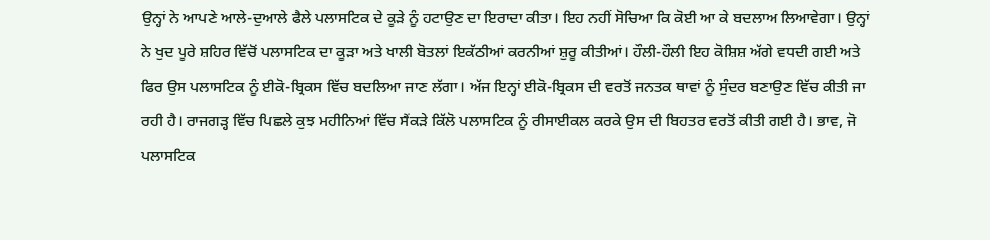ਉਨ੍ਹਾਂ ਨੇ ਆਪਣੇ ਆਲੇ-ਦੁਆਲੇ ਫੈਲੇ ਪਲਾਸਟਿਕ ਦੇ ਕੂੜੇ ਨੂੰ ਹਟਾਉਣ ਦਾ ਇਰਾਦਾ ਕੀਤਾ। ਇਹ ਨਹੀਂ ਸੋਚਿਆ ਕਿ ਕੋਈ ਆ ਕੇ ਬਦਲਾਅ ਲਿਆਵੇਗਾ। ਉਨ੍ਹਾਂ ਨੇ ਖੁਦ ਪੂਰੇ ਸ਼ਹਿਰ ਵਿੱਚੋਂ ਪਲਾਸਟਿਕ ਦਾ ਕੂੜਾ ਅਤੇ ਖਾਲੀ ਬੋਤਲਾਂ ਇਕੱਠੀਆਂ ਕਰਨੀਆਂ ਸ਼ੁਰੂ ਕੀਤੀਆਂ। ਹੌਲੀ-ਹੌਲੀ ਇਹ ਕੋਸ਼ਿਸ਼ ਅੱਗੇ ਵਧਦੀ ਗਈ ਅਤੇ ਫਿਰ ਉਸ ਪਲਾਸਟਿਕ ਨੂੰ ਈਕੋ-ਬ੍ਰਿਕਸ ਵਿੱਚ ਬਦਲਿਆ ਜਾਣ ਲੱਗਾ। ਅੱਜ ਇਨ੍ਹਾਂ ਈਕੋ-ਬ੍ਰਿਕਸ ਦੀ ਵਰਤੋਂ ਜਨਤਕ ਥਾਵਾਂ ਨੂੰ ਸੁੰਦਰ ਬਣਾਉਣ ਵਿੱਚ ਕੀਤੀ ਜਾ ਰਹੀ ਹੈ। ਰਾਜਗੜ੍ਹ ਵਿੱਚ ਪਿਛਲੇ ਕੁਝ ਮਹੀਨਿਆਂ ਵਿੱਚ ਸੈਂਕੜੇ ਕਿੱਲੋ ਪਲਾਸਟਿਕ ਨੂੰ ਰੀਸਾਈਕਲ ਕਰਕੇ ਉਸ ਦੀ ਬਿਹਤਰ ਵਰਤੋਂ ਕੀਤੀ ਗਈ ਹੈ। ਭਾਵ, ਜੋ ਪਲਾਸਟਿਕ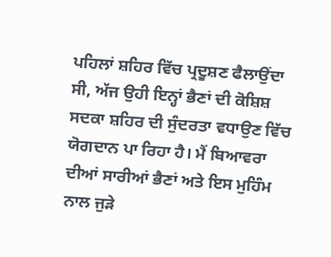ਪਹਿਲਾਂ ਸ਼ਹਿਰ ਵਿੱਚ ਪ੍ਰਦੂਸ਼ਣ ਫੈਲਾਉਂਦਾ ਸੀ, ਅੱਜ ਉਹੀ ਇਨ੍ਹਾਂ ਭੈਣਾਂ ਦੀ ਕੋਸ਼ਿਸ਼ ਸਦਕਾ ਸ਼ਹਿਰ ਦੀ ਸੁੰਦਰਤਾ ਵਧਾਉਣ ਵਿੱਚ ਯੋਗਦਾਨ ਪਾ ਰਿਹਾ ਹੈ। ਮੈਂ ਬਿਆਵਰਾ ਦੀਆਂ ਸਾਰੀਆਂ ਭੈਣਾਂ ਅਤੇ ਇਸ ਮੁਹਿੰਮ ਨਾਲ ਜੁੜੇ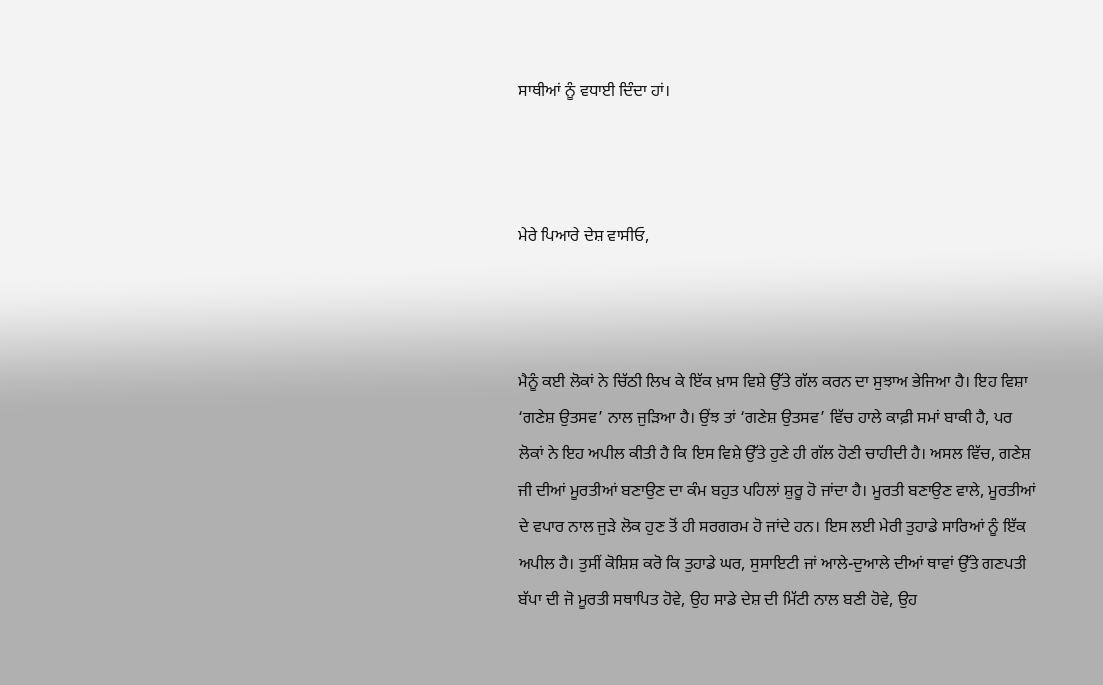ਸਾਥੀਆਂ ਨੂੰ ਵਧਾਈ ਦਿੰਦਾ ਹਾਂ।



ਮੇਰੇ ਪਿਆਰੇ ਦੇਸ਼ ਵਾਸੀਓ,



ਮੈਨੂੰ ਕਈ ਲੋਕਾਂ ਨੇ ਚਿੱਠੀ ਲਿਖ ਕੇ ਇੱਕ ਖ਼ਾਸ ਵਿਸ਼ੇ ਉੱਤੇ ਗੱਲ ਕਰਨ ਦਾ ਸੁਝਾਅ ਭੇਜਿਆ ਹੈ। ਇਹ ਵਿਸ਼ਾ ‘ਗਣੇਸ਼ ਉਤਸਵ’ ਨਾਲ ਜੁੜਿਆ ਹੈ। ਉਂਝ ਤਾਂ ‘ਗਣੇਸ਼ ਉਤਸਵ’ ਵਿੱਚ ਹਾਲੇ ਕਾਫ਼ੀ ਸਮਾਂ ਬਾਕੀ ਹੈ, ਪਰ ਲੋਕਾਂ ਨੇ ਇਹ ਅਪੀਲ ਕੀਤੀ ਹੈ ਕਿ ਇਸ ਵਿਸ਼ੇ ਉੱਤੇ ਹੁਣੇ ਹੀ ਗੱਲ ਹੋਣੀ ਚਾਹੀਦੀ ਹੈ। ਅਸਲ ਵਿੱਚ, ਗਣੇਸ਼ ਜੀ ਦੀਆਂ ਮੂਰਤੀਆਂ ਬਣਾਉਣ ਦਾ ਕੰਮ ਬਹੁਤ ਪਹਿਲਾਂ ਸ਼ੁਰੂ ਹੋ ਜਾਂਦਾ ਹੈ। ਮੂਰਤੀ ਬਣਾਉਣ ਵਾਲੇ, ਮੂਰਤੀਆਂ ਦੇ ਵਪਾਰ ਨਾਲ ਜੁੜੇ ਲੋਕ ਹੁਣ ਤੋਂ ਹੀ ਸਰਗਰਮ ਹੋ ਜਾਂਦੇ ਹਨ। ਇਸ ਲਈ ਮੇਰੀ ਤੁਹਾਡੇ ਸਾਰਿਆਂ ਨੂੰ ਇੱਕ ਅਪੀਲ ਹੈ। ਤੁਸੀਂ ਕੋਸ਼ਿਸ਼ ਕਰੋ ਕਿ ਤੁਹਾਡੇ ਘਰ, ਸੁਸਾਇਟੀ ਜਾਂ ਆਲੇ-ਦੁਆਲੇ ਦੀਆਂ ਥਾਵਾਂ ਉੱਤੇ ਗਣਪਤੀ ਬੱਪਾ ਦੀ ਜੋ ਮੂਰਤੀ ਸਥਾਪਿਤ ਹੋਵੇ, ਉਹ ਸਾਡੇ ਦੇਸ਼ ਦੀ ਮਿੱਟੀ ਨਾਲ ਬਣੀ ਹੋਵੇ, ਉਹ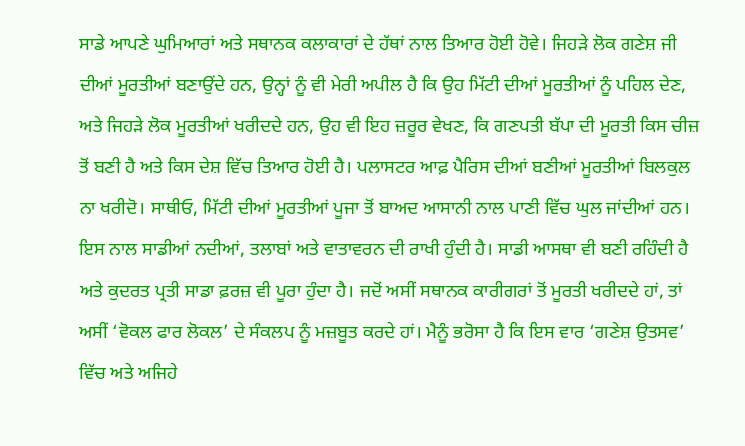ਸਾਡੇ ਆਪਣੇ ਘੁਮਿਆਰਾਂ ਅਤੇ ਸਥਾਨਕ ਕਲਾਕਾਰਾਂ ਦੇ ਹੱਥਾਂ ਨਾਲ ਤਿਆਰ ਹੋਈ ਹੋਵੇ। ਜਿਹੜੇ ਲੋਕ ਗਣੇਸ਼ ਜੀ ਦੀਆਂ ਮੂਰਤੀਆਂ ਬਣਾਉਂਦੇ ਹਨ, ਉਨ੍ਹਾਂ ਨੂੰ ਵੀ ਮੇਰੀ ਅਪੀਲ ਹੈ ਕਿ ਉਹ ਮਿੱਟੀ ਦੀਆਂ ਮੂਰਤੀਆਂ ਨੂੰ ਪਹਿਲ ਦੇਣ, ਅਤੇ ਜਿਹੜੇ ਲੋਕ ਮੂਰਤੀਆਂ ਖਰੀਦਦੇ ਹਨ, ਉਹ ਵੀ ਇਹ ਜ਼ਰੂਰ ਵੇਖਣ, ਕਿ ਗਣਪਤੀ ਬੱਪਾ ਦੀ ਮੂਰਤੀ ਕਿਸ ਚੀਜ਼ ਤੋਂ ਬਣੀ ਹੈ ਅਤੇ ਕਿਸ ਦੇਸ਼ ਵਿੱਚ ਤਿਆਰ ਹੋਈ ਹੈ। ਪਲਾਸਟਰ ਆਫ਼ ਪੈਰਿਸ ਦੀਆਂ ਬਣੀਆਂ ਮੂਰਤੀਆਂ ਬਿਲਕੁਲ ਨਾ ਖਰੀਦੋ। ਸਾਥੀਓ, ਮਿੱਟੀ ਦੀਆਂ ਮੂਰਤੀਆਂ ਪੂਜਾ ਤੋਂ ਬਾਅਦ ਆਸਾਨੀ ਨਾਲ ਪਾਣੀ ਵਿੱਚ ਘੁਲ ਜਾਂਦੀਆਂ ਹਨ। ਇਸ ਨਾਲ ਸਾਡੀਆਂ ਨਦੀਆਂ, ਤਲਾਬਾਂ ਅਤੇ ਵਾਤਾਵਰਨ ਦੀ ਰਾਖੀ ਹੁੰਦੀ ਹੈ। ਸਾਡੀ ਆਸਥਾ ਵੀ ਬਣੀ ਰਹਿੰਦੀ ਹੈ ਅਤੇ ਕੁਦਰਤ ਪ੍ਰਤੀ ਸਾਡਾ ਫ਼ਰਜ਼ ਵੀ ਪੂਰਾ ਹੁੰਦਾ ਹੈ। ਜਦੋਂ ਅਸੀਂ ਸਥਾਨਕ ਕਾਰੀਗਰਾਂ ਤੋਂ ਮੂਰਤੀ ਖਰੀਦਦੇ ਹਾਂ, ਤਾਂ ਅਸੀਂ ‘ਵੋਕਲ ਫਾਰ ਲੋਕਲ’ ਦੇ ਸੰਕਲਪ ਨੂੰ ਮਜ਼ਬੂਤ ਕਰਦੇ ਹਾਂ। ਮੈਨੂੰ ਭਰੋਸਾ ਹੈ ਕਿ ਇਸ ਵਾਰ ‘ਗਣੇਸ਼ ਉਤਸਵ’ ਵਿੱਚ ਅਤੇ ਅਜਿਹੇ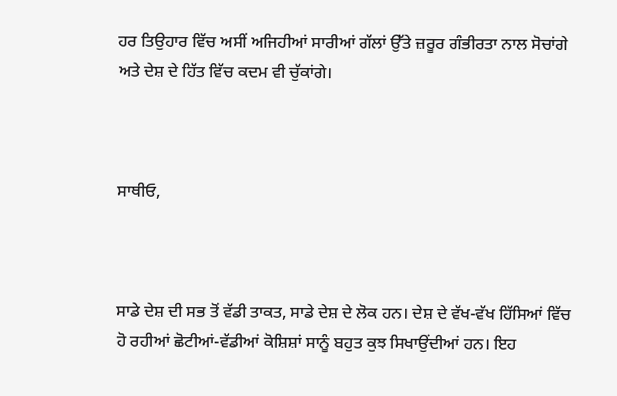ਹਰ ਤਿਉਹਾਰ ਵਿੱਚ ਅਸੀਂ ਅਜਿਹੀਆਂ ਸਾਰੀਆਂ ਗੱਲਾਂ ਉੱਤੇ ਜ਼ਰੂਰ ਗੰਭੀਰਤਾ ਨਾਲ ਸੋਚਾਂਗੇ ਅਤੇ ਦੇਸ਼ ਦੇ ਹਿੱਤ ਵਿੱਚ ਕਦਮ ਵੀ ਚੁੱਕਾਂਗੇ।



ਸਾਥੀਓ,



ਸਾਡੇ ਦੇਸ਼ ਦੀ ਸਭ ਤੋਂ ਵੱਡੀ ਤਾਕਤ, ਸਾਡੇ ਦੇਸ਼ ਦੇ ਲੋਕ ਹਨ। ਦੇਸ਼ ਦੇ ਵੱਖ-ਵੱਖ ਹਿੱਸਿਆਂ ਵਿੱਚ ਹੋ ਰਹੀਆਂ ਛੋਟੀਆਂ-ਵੱਡੀਆਂ ਕੋਸ਼ਿਸ਼ਾਂ ਸਾਨੂੰ ਬਹੁਤ ਕੁਝ ਸਿਖਾਉਂਦੀਆਂ ਹਨ। ਇਹ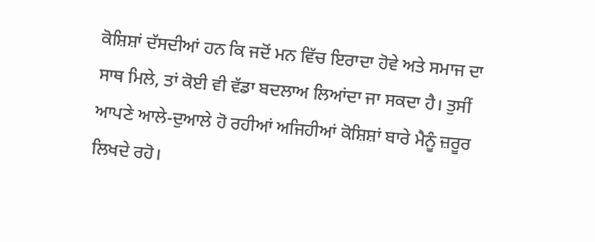ਕੋਸ਼ਿਸ਼ਾਂ ਦੱਸਦੀਆਂ ਹਨ ਕਿ ਜਦੋਂ ਮਨ ਵਿੱਚ ਇਰਾਦਾ ਹੋਵੇ ਅਤੇ ਸਮਾਜ ਦਾ ਸਾਥ ਮਿਲੇ, ਤਾਂ ਕੋਈ ਵੀ ਵੱਡਾ ਬਦਲਾਅ ਲਿਆਂਦਾ ਜਾ ਸਕਦਾ ਹੈ। ਤੁਸੀਂ ਆਪਣੇ ਆਲੇ-ਦੁਆਲੇ ਹੋ ਰਹੀਆਂ ਅਜਿਹੀਆਂ ਕੋਸ਼ਿਸ਼ਾਂ ਬਾਰੇ ਮੈਨੂੰ ਜ਼ਰੂਰ ਲਿਖਦੇ ਰਹੋ।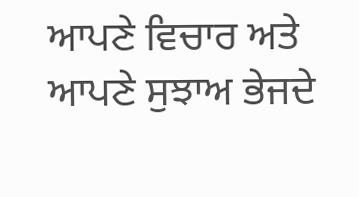ਆਪਣੇ ਵਿਚਾਰ ਅਤੇ ਆਪਣੇ ਸੁਝਾਅ ਭੇਜਦੇ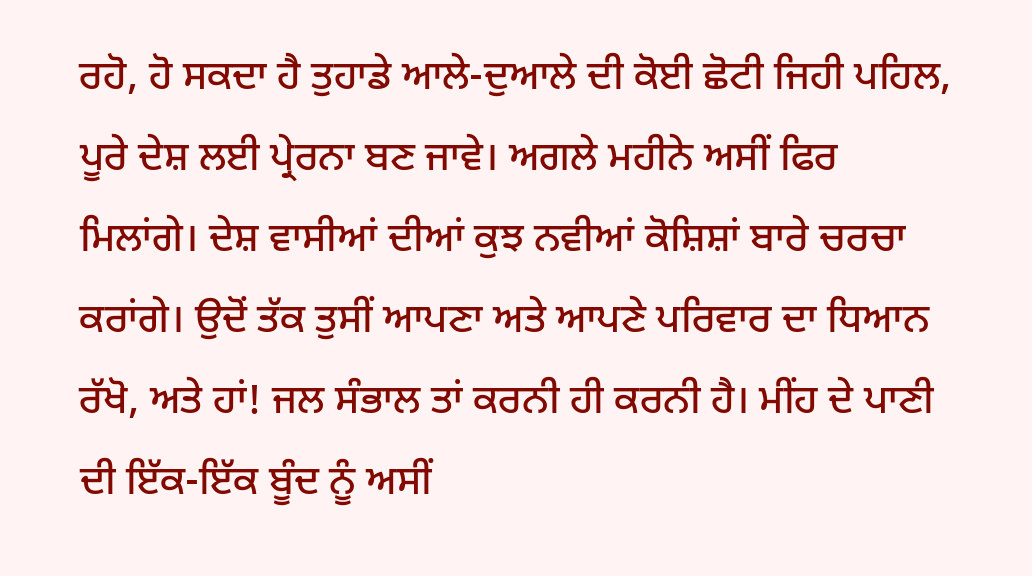ਰਹੋ, ਹੋ ਸਕਦਾ ਹੈ ਤੁਹਾਡੇ ਆਲੇ-ਦੁਆਲੇ ਦੀ ਕੋਈ ਛੋਟੀ ਜਿਹੀ ਪਹਿਲ, ਪੂਰੇ ਦੇਸ਼ ਲਈ ਪ੍ਰੇਰਨਾ ਬਣ ਜਾਵੇ। ਅਗਲੇ ਮਹੀਨੇ ਅਸੀਂ ਫਿਰ ਮਿਲਾਂਗੇ। ਦੇਸ਼ ਵਾਸੀਆਂ ਦੀਆਂ ਕੁਝ ਨਵੀਆਂ ਕੋਸ਼ਿਸ਼ਾਂ ਬਾਰੇ ਚਰਚਾ ਕਰਾਂਗੇ। ਉਦੋਂ ਤੱਕ ਤੁਸੀਂ ਆਪਣਾ ਅਤੇ ਆਪਣੇ ਪਰਿਵਾਰ ਦਾ ਧਿਆਨ ਰੱਖੋ, ਅਤੇ ਹਾਂ! ਜਲ ਸੰਭਾਲ ਤਾਂ ਕਰਨੀ ਹੀ ਕਰਨੀ ਹੈ। ਮੀਂਹ ਦੇ ਪਾਣੀ ਦੀ ਇੱਕ-ਇੱਕ ਬੂੰਦ ਨੂੰ ਅਸੀਂ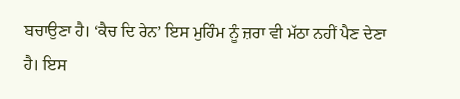ਬਚਾਉਣਾ ਹੈ। ‘ਕੈਚ ਦਿ ਰੇਨ’ ਇਸ ਮੁਹਿੰਮ ਨੂੰ ਜ਼ਰਾ ਵੀ ਮੱਠਾ ਨਹੀਂ ਪੈਣ ਦੇਣਾ ਹੈ। ਇਸ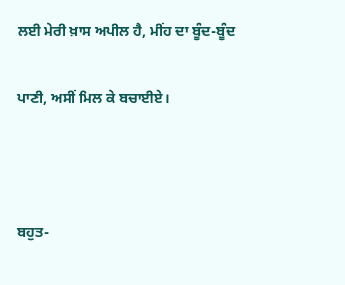ਲਈ ਮੇਰੀ ਖ਼ਾਸ ਅਪੀਲ ਹੈ, ਮੀਂਹ ਦਾ ਬੂੰਦ-ਬੂੰਦ

ਪਾਣੀ, ਅਸੀਂ ਮਿਲ ਕੇ ਬਚਾਈਏ।



ਬਹੁਤ-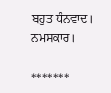ਬਹੁਤ ਧੰਨਵਾਦ। ਨਮਸਕਾਰ।

*******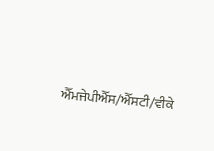ਐੱਮਜੇਪੀਐੱਸ/ਐੱਸਟੀ/ਵੀਕੇ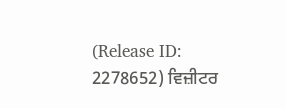(Release ID: 2278652) ਵਿਜ਼ੀਟਰ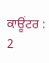ਕਾਊਂਟਰ : 2